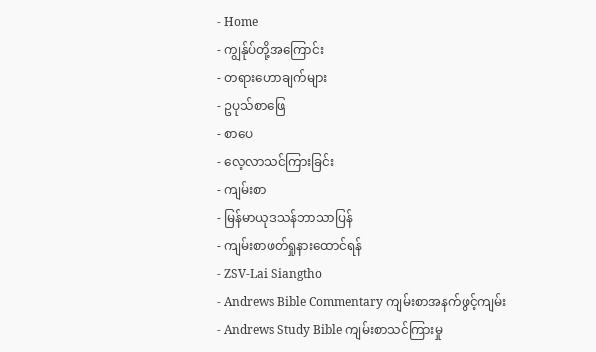- Home
- ကျွန်ုပ်တို့အကြောင်း
- တရားဟောချက်များ
- ဥပုသ်စာဖြေ
- စာပေ
- လေ့လာသင်ကြားခြင်း
- ကျမ်းစာ
- မြန်မာယုဒသန်ဘာသာပြန်
- ကျမ်းစာဖတ်ရှုနားထောင်ရန်
- ZSV-Lai Siangtho
- Andrews Bible Commentary ကျမ်းစာအနက်ဖွင့်ကျမ်း
- Andrews Study Bible ကျမ်းစာသင်ကြားမှု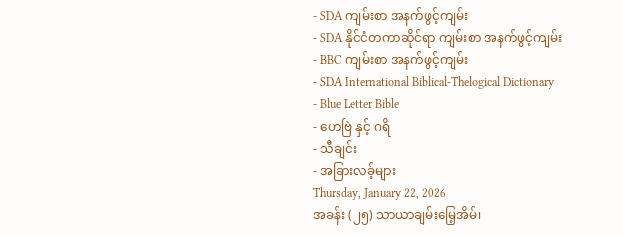- SDA ကျမ်းစာ အနက်ဖွင့်ကျမ်း
- SDA နိုင်ငံတကာဆိုင်ရာ ကျမ်းစာ အနက်ဖွင့်ကျမ်း
- BBC ကျမ်းစာ အနက်ဖွင့်ကျမ်း
- SDA International Biblical-Thelogical Dictionary
- Blue Letter Bible
- ဟေဗြဲ နှင့် ဂရိ
- သီချင်း
- အခြားလခ့်များ
Thursday, January 22, 2026
အခန်း (၂၅) သာယာချမ်းမြေ့အိမ်၊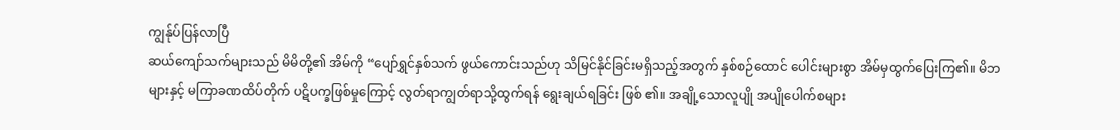ကျွန်ုပ်ပြန်လာပြီ
ဆယ်ကျော်သက်များသည် မိမိတို့၏ အိမ်ကို “ပျော်ရွှင်နှစ်သက် ဖွယ်ကောင်းသည်ဟု သိမြင်နိုင်ခြင်းမရှိသည့်အတွက် နှစ်စဉ်ထောင် ပေါင်းများစွာ အိမ်မှထွက်ပြေးကြ၏။ မိဘများနှင့် မကြာခဏထိပ်တိုက် ပဋိပက္ခဖြစ်မှုကြောင့် လွတ်ရာကျွတ်ရာသို့ထွက်ရန် ရွေးချယ်ရခြင်း ဖြစ် ၏။ အချို့သောလူပျို အပျိုပေါက်စများ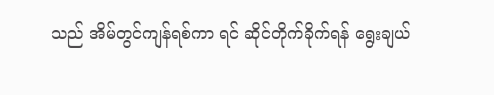သည် အိမ်တွင်ကျန်ရစ်ကာ ရင် ဆိုင်တိုက်ခိုက်ရန် ရွေးချယ်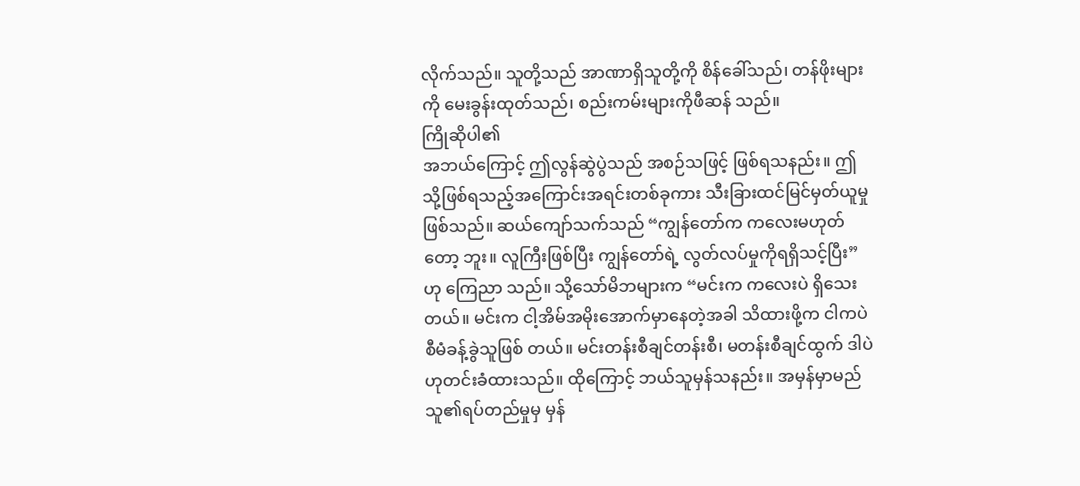လိုက်သည်။ သူတို့သည် အာဏာရှိသူတို့ကို စိန်ခေါ်သည်၊ တန်ဖိုးများကို မေးခွန်းထုတ်သည်၊ စည်းကမ်းများကိုဖီဆန် သည်။
ကြိုဆိုပါ၏
အဘယ်ကြောင့် ဤလွန်ဆွဲပွဲသည် အစဉ်သဖြင့် ဖြစ်ရသနည်း။ ဤသို့ဖြစ်ရသည့်အကြောင်းအရင်းတစ်ခုကား သီးခြားထင်မြင်မှတ်ယူမှု ဖြစ်သည်။ ဆယ်ကျော်သက်သည် “ကျွန်တော်က ကလေးမဟုတ်တော့ ဘူး။ လူကြီးဖြစ်ပြီး ကျွန်တော်ရဲ့ လွတ်လပ်မှုကိုရရှိသင့်ပြီး” ဟု ကြေညာ သည်။ သို့သော်မိဘများက “မင်းက ကလေးပဲ ရှိသေးတယ်။ မင်းက ငါ့အိမ်အမိုးအောက်မှာနေတဲ့အခါ သိထားဖို့က ငါကပဲ စီမံခန့်ခွဲသူဖြစ် တယ်။ မင်းတန်းစီချင်တန်းစီ၊ မတန်းစီချင်ထွက် ဒါပဲဟုတင်းခံထားသည်။ ထိုကြောင့် ဘယ်သူမှန်သနည်း။ အမှန်မှာမည်သူ၏ရပ်တည်မှုမှ မှန်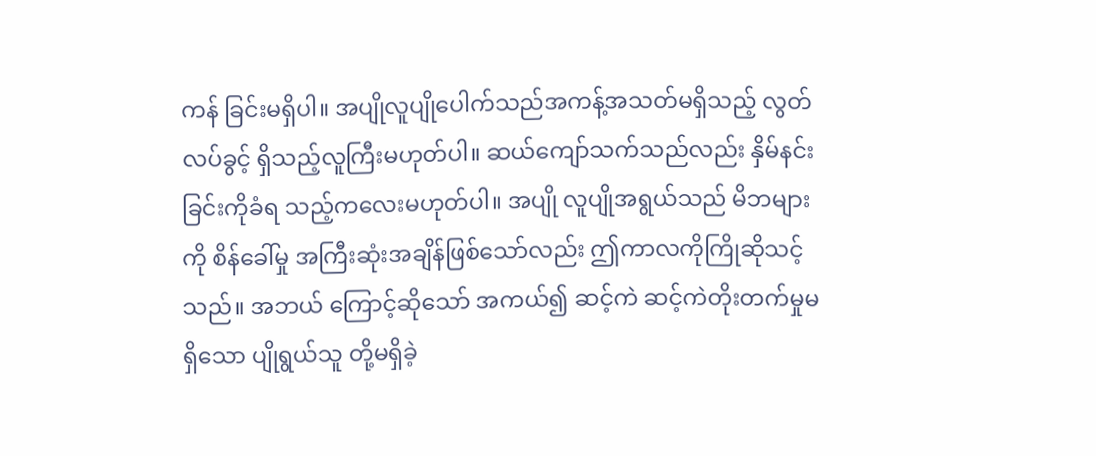ကန် ခြင်းမရှိပါ။ အပျိုလူပျိုပေါက်သည်အကန့်အသတ်မရှိသည့် လွတ်လပ်ခွင့် ရှိသည့်လူကြီးမဟုတ်ပါ။ ဆယ်ကျော်သက်သည်လည်း နှိမ်နင်းခြင်းကိုခံရ သည့်ကလေးမဟုတ်ပါ။ အပျို လူပျိုအရွယ်သည် မိဘများကို စိန်ခေါ်မှု အကြီးဆုံးအချိန်ဖြစ်သော်လည်း ဤကာလကိုကြိုဆိုသင့်သည်။ အဘယ် ကြောင့်ဆိုသော် အကယ်၍ ဆင့်ကဲ ဆင့်ကဲတိုးတက်မှုမရှိသော ပျိုရွယ်သူ တို့မရှိခဲ့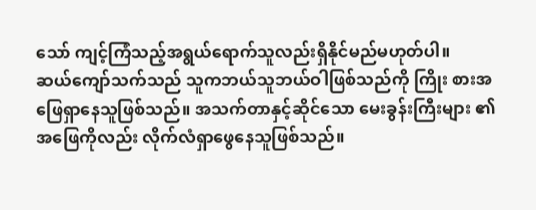သော် ကျင့်ကြံသည့်အရွယ်ရောက်သူလည်းရှိနိုင်မည်မဟုတ်ပါ။
ဆယ်ကျော်သက်သည် သူကဘယ်သူဘယ်ဝါဖြစ်သည်ကို ကြိုး စားအဖြေရှာနေသူဖြစ်သည်။ အသက်တာနှင့်ဆိုင်သော မေးခွန်းကြီးများ ၏အဖြေကိုလည်း လိုက်လံရှာဖွေနေသူဖြစ်သည်။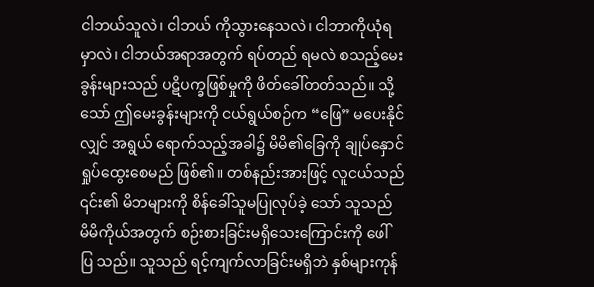ငါဘယ်သူလဲ၊ ငါဘယ် ကိုသွားနေသလဲ၊ ငါဘာကိုယုံရမှာလဲ၊ ငါဘယ်အရာအတွက် ရပ်တည် ရမလဲ စသည့်မေးခွန်းများသည် ပဋိပက္ခဖြစ်မှုကို ဖိတ်ခေါ်တတ်သည်။ သို့သော် ဤမေးခွန်းများကို ငယ်ရွယ်စဉ်က “ဖြေ” မပေးနိုင်လျှင် အရွယ် ရောက်သည့်အခါ၌ မိမိ၏ခြေကို ချုပ်နှောင်ရှုပ်ထွေးစေမည် ဖြစ်၏။ တစ်နည်းအားဖြင့် လူငယ်သည် ၎င်း၏ မိဘများကို စိန်ခေါ်သူမပြုလုပ်ခဲ့ သော် သူသည် မိမိကိုယ်အတွက် စဉ်းစားခြင်းမရှိသေးကြောင်းကို ဖေါ်ပြ သည်။ သူသည် ရင့်ကျက်လာခြင်းမရှိဘဲ နှစ်များကုန်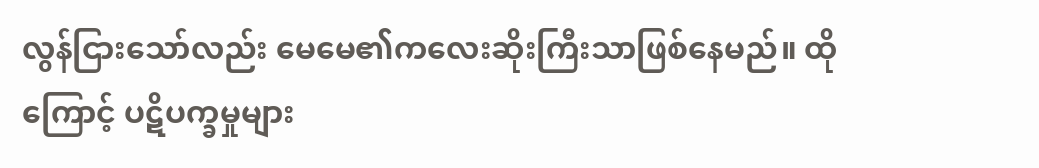လွန်ငြားသော်လည်း မေမေ၏ကလေးဆိုးကြီးသာဖြစ်နေမည်။ ထိုကြောင့် ပဋိပက္ခမှုများ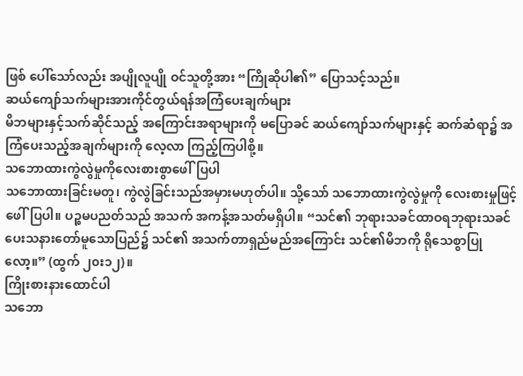ဖြစ် ပေါ်သော်လည်း အပျိုလူပျို ဝင်သူတို့အား “ကြိုဆိုပါ၏” ပြောသင့်သည်။
ဆယ်ကျော်သက်များအားကိုင်တွယ်ရန်အကြံပေးချက်များ
မိဘများနှင့်သက်ဆိုင်သည့် အကြောင်းအရာများကို မပြောခင် ဆယ်ကျော်သက်များနှင့် ဆက်ဆံရာ၌ အကြံပေးသည့်အချက်များကို လေ့လာ ကြည့်ကြပါစို့။
သဘောထားကွဲလွဲမှုကိုလေးစားစွာဖေါ်ပြပါ
သဘောထားခြင်းမတူ၊ ကွဲလွဲခြင်းသည်အမှားမဟုတ်ပါ။ သို့သော် သဘောထားကွဲလွဲမှုကို လေးစားမှုဖြင့် ဖေါ်ပြပါ။ ပဉ္စမပညတ်သည် အသက် အကန့်အသတ်မရှိပါ။ “သင်၏ ဘုရားသခင်ထာဝရဘုရားသခင် ပေးသနားတော်မူသောပြည်၌ သင်၏ အသက်တာရှည်မည်အကြောင်း သင်၏မိဘကို ရိုသေစွာပြုလော့။” (ထွက် ၂၀း၁၂)။
ကြိုးစားနားထောင်ပါ
သဘော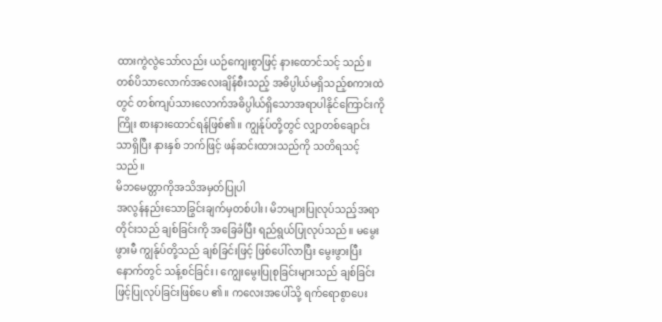ထားကွဲလွဲသော်လည်း ယဉ်ကျေးစွာဖြင့် နားထောင်သင့် သည်။ တစ်ပိသာလောက်အလေးချိန်စီးသည့် အဓိပ္ပါယ်မရှိသည့်စကားထဲ တွင် တစ်ကျပ်သားလောက်အဓိပ္ပါယ်ရှိသောအရာပါနိုင်ကြောင်းကို ကြိုး စားနားထောင်ရန်ဖြစ်၏။ ကျွန်ုပ်တို့တွင် လျှာတစ်ချောင်းသာရှိပြီး နားနှစ် ဘက်ဖြင့် ဖန်ဆင်းထားသည်ကို သတိရသင့်သည်။
မိဘမေတ္တာကိုအသိအမှတ်ပြုပါ
အလွန်နည်းသောခြွင်းချက်မှတစ်ပါး၊ မိဘများပြုလုပ်သည့်အရာ တိုင်းသည် ချစ်ခြင်းကို အခြေခံပြီး ရည်ရွယ်ပြုလုပ်သည်။ မမွေးဖွားမီ ကျွန်ုပ်တို့သည် ချစ်ခြင်းဖြင့် ဖြစ်ပေါ်လာပြီး မွေးဖွားပြီးနောက်တွင် သန့်စင်ခြင်း၊ ကျွေးမွေးပြုစုခြင်းများသည် ချစ်ခြင်းဖြင့်ပြုလုပ်ခြင်းဖြစ်ပေ ၏။ ကလေးအပေါ်သို့ ရက်ရောစွာပေး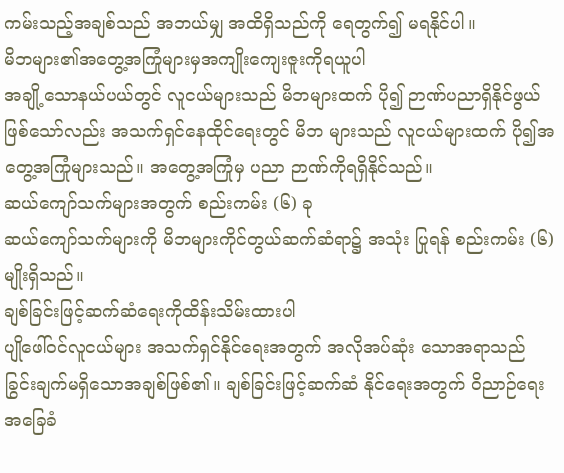ကမ်းသည့်အချစ်သည် အဘယ်မျှ အထိရှိသည်ကို ရေတွက်၍ မရနိုင်ပါ။
မိဘများ၏အတွေ့အကြုံများမှအကျိုးကျေးဇူးကိုရယူပါ
အချို့သောနယ်ပယ်တွင် လူငယ်များသည် မိဘများထက် ပို၍ ဉာဏ်ပညာရှိနိုင်ဖွယ်ဖြစ်သော်လည်း အသက်ရှင်နေထိုင်ရေးတွင် မိဘ များသည် လူငယ်များထက် ပို၍အတွေ့အကြုံများသည်။ အတွေ့အကြုံမှ ပညာ ဉာဏ်ကိုရရှိနိုင်သည်။
ဆယ်ကျော်သက်များအတွက် စည်းကမ်း (၆) ခု
ဆယ်ကျော်သက်များကို မိဘများကိုင်တွယ်ဆက်ဆံရာ၌ အသုံး ပြုရန် စည်းကမ်း (၆) မျိုးရှိသည်။
ချစ်ခြင်းဖြင့်ဆက်ဆံရေးကိုထိန်းသိမ်းထားပါ
ပျိုဖေါ်ဝင်လူငယ်များ အသက်ရှင်နိုင်ရေးအတွက် အလိုအပ်ဆုံး သောအရာသည် ခြွင်းချက်မရှိသောအချစ်ဖြစ်၏။ ချစ်ခြင်းဖြင့်ဆက်ဆံ နိုင်ရေးအတွက် ဝိညာဉ်ရေးအခြေခံ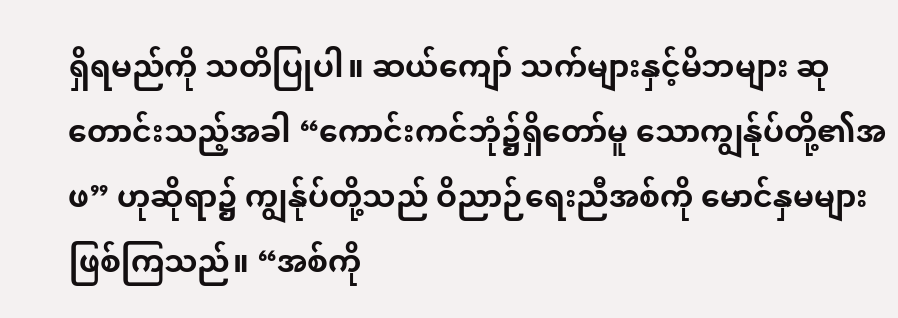ရှိရမည်ကို သတိပြုပါ။ ဆယ်ကျော် သက်များနှင့်မိဘများ ဆုတောင်းသည့်အခါ “ကောင်းကင်ဘုံ၌ရှိတော်မူ သောကျွန်ုပ်တို့၏အဖ” ဟုဆိုရာ၌ ကျွန်ုပ်တို့သည် ဝိညာဉ်ရေးညီအစ်ကို မောင်နှမများဖြစ်ကြသည်။ “အစ်ကို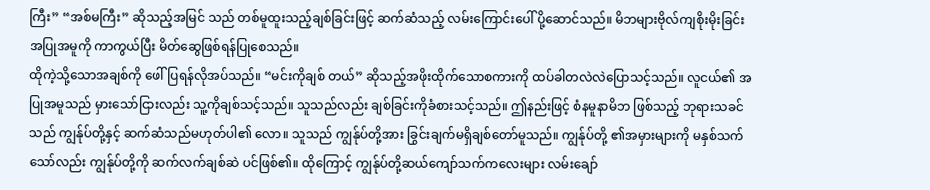ကြီး” “အစ်မကြီး” ဆိုသည့်အမြင် သည် တစ်မူထူးသည့်ချစ်ခြင်းဖြင့် ဆက်ဆံသည့် လမ်းကြောင်းပေါ် ပို့ဆောင်သည်။ မိဘများဗိုလ်ကျစိုးမိုးခြင်း အပြုအမူကို ကာကွယ်ပြီး မိတ်ဆွေဖြစ်ရန်ပြုစေသည်။
ထိုကဲ့သို့သောအချစ်ကို ဖေါ်ပြရန်လိုအပ်သည်။ “မင်းကိုချစ် တယ်” ဆိုသည့်အဖိုးထိုက်သောစကားကို ထပ်ခါတလဲလဲပြောသင့်သည်။ လူငယ်၏ အပြုအမူသည် မှားသော်ငြားလည်း သူ့ကိုချစ်သင့်သည်။ သူသည်လည်း ချစ်ခြင်းကိုခံစားသင့်သည်။ ဤနည်းဖြင့် စံနမူနာမိဘ ဖြစ်သည့် ဘုရားသခင်သည် ကျွန်ုပ်တို့နှင့် ဆက်ဆံသည်မဟုတ်ပါ၏ လော။ သူသည် ကျွန်ုပ်တို့အား ခြွင်းချက်မရှိချစ်တော်မူသည်။ ကျွန်ုပ်တို့ ၏အမှားများကို မနှစ်သက်သော်လည်း ကျွန်ုပ်တို့ကို ဆက်လက်ချစ်ဆဲ ပင်ဖြစ်၏။ ထိုကြောင့် ကျွန်ုပ်တို့ဆယ်ကျော်သက်ကလေးများ လမ်းချော်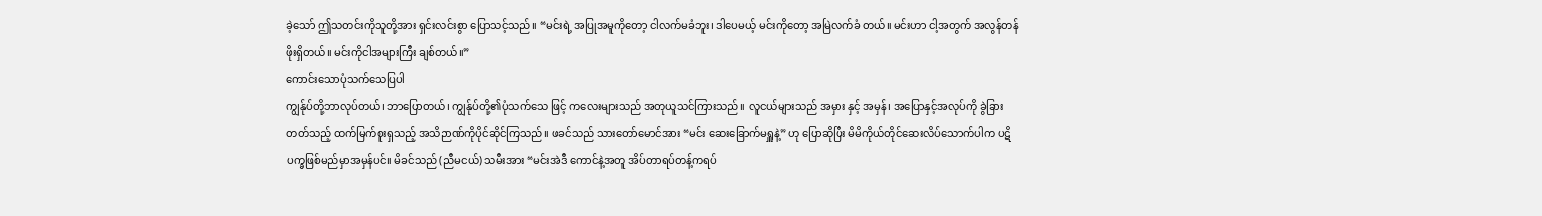ခဲ့သော် ဤသတင်းကိုသူတို့အား ရှင်းလင်းစွာ ပြောသင့်သည်။ “မင်းရဲ့ အပြုအမူကိုတော့ ငါလက်မခံဘူး၊ ဒါပေမယ့် မင်းကိုတော့ အမြဲလက်ခံ တယ်။ မင်းဟာ ငါ့အတွက် အလွန်တန်ဖိုးရှိတယ်။ မင်းကိုငါအများကြီး ချစ်တယ်။”
ကောင်းသောပုံသက်သေပြပါ
ကျွန်ုပ်တို့ဘာလုပ်တယ်၊ ဘာပြောတယ်၊ ကျွန်ုပ်တို့၏ပုံသက်သေ ဖြင့် ကလေးများသည် အတုယူသင်ကြားသည်။ လူငယ်များသည် အမှား နှင့် အမှန်၊ အပြောနှင့်အလုပ်ကို ခွဲခြားတတ်သည့် ထက်မြက်စူးရှသည့် အသိဉာဏ်ကိုပိုင်ဆိုင်ကြသည်။ ဖခင်သည် သားတော်မောင်အား “မင်း ဆေးခြောက်မရှူနဲ့” ဟု ပြောဆိုပြီး မိမိကိုယ်တိုင်ဆေးလိပ်သောက်ပါက ပဋိပက္ခဖြစ်မည်မှာအမှန်ပင်။ မိခင်သည် (ညီမငယ်) သမီးအား “မင်းအဲဒီ ကောင်နဲ့အတူ အိပ်တာရပ်တန့်ကရပ်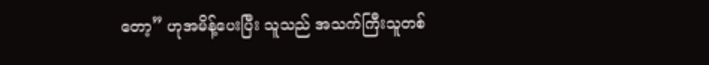တော့” ဟုအမိန့်ပေးပြီး သူသည် အသက်ကြီးသူတစ်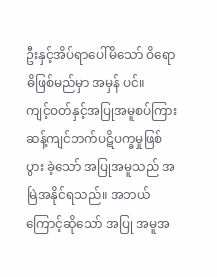ဦးနှင့်အိပ်ရာပေါ်မိသော် ဝိရောဓိဖြစ်မည်မှာ အမှန် ပင်။
ကျင့်ဝတ်နှင့်အပြုအမူစပ်ကြား ဆန့်ကျင်ဘက်ပဋိပက္ခမှုဖြစ်ပွား ခဲ့သော် အပြုအမူသည် အမြဲအနိုင်ရသည်။ အဘယ်ကြောင့်ဆိုသော် အပြု အမူအ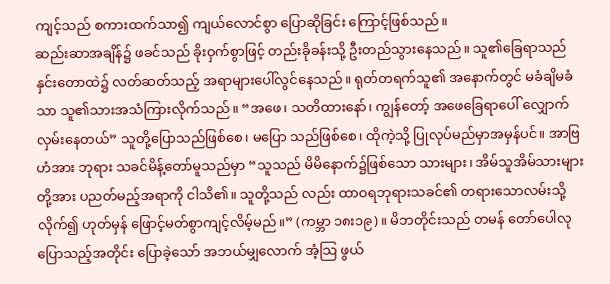ကျင့်သည် စကားထက်သာ၍ ကျယ်လောင်စွာ ပြောဆိုခြင်း ကြောင့်ဖြစ်သည်။
ဆည်းဆာအချိန်၌ ဖခင်သည် ခိုးဝှက်စွာဖြင့် တည်းခိုခန်းသို့ ဦးတည်သွားနေသည်။ သူ၏ခြေရာသည် နှင်းတောထဲ၌ လတ်ဆတ်သည့် အရာများပေါ်လွင်နေသည်။ ရုတ်တရက်သူ၏ အနောက်တွင် မခံချိမခံ သာ သူ၏သားအသံကြားလိုက်သည်။ “အဖေ၊ သတိထားနော်၊ ကျွန်တော့် အဖေခြေရာပေါ် လျှောက်လှမ်းနေတယ်” သူတို့ပြောသည်ဖြစ်စေ၊ မပြော သည်ဖြစ်စေ၊ ထိုကဲ့သို့ ပြုလုပ်မည်မှာအမှန်ပင်။ အာဗြဟံအား ဘုရား သခင်မိန့်တော်မူသည်မှာ “သူသည် မိမိနောက်၌ဖြစ်သော သားများ၊ အိမ်သူအိမ်သားများတို့အား ပညတ်မည့်အရာကို ငါသိ၏။ သူတို့သည် လည်း ထာဝရဘုရားသခင်၏ တရားသောလမ်းသို့လိုက်၍ ဟုတ်မှန် ဖြောင့်မတ်စွာကျင့်လိမ့်မည်။” (ကမ္ဘာ ၁၈း၁၉)။ မိဘတိုင်းသည် တမန် တော်ပေါလုပြောသည့်အတိုင်း ပြောခဲ့သော် အဘယ်မျှလောက် အံ့သြ ဖွယ်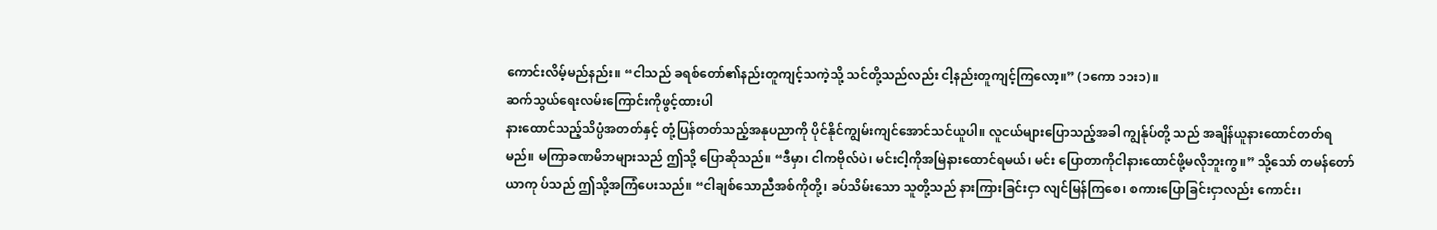ကောင်းလိမ့်မည်နည်း။ “ငါသည် ခရစ်တော်၏နည်းတူကျင့်သကဲ့သို့ သင်တို့သည်လည်း ငါ့နည်းတူကျင့်ကြလော့။” (၁ကော ၁၁း၁)။
ဆက်သွယ်ရေးလမ်းကြောင်းကိုဖွင့်ထားပါ
နားထောင်သည့်သိပ္ပံအတတ်နှင့် တုံ့ပြန်တတ်သည့်အနုပညာကို ပိုင်နိုင်ကျွမ်းကျင်အောင်သင်ယူပါ။ လူငယ်များပြောသည့်အခါ ကျွန်ုပ်တို့ သည် အချိန်ယူနားထောင်တတ်ရမည်။ မကြာခဏမိဘများသည် ဤသို့ ပြောဆိုသည်။ “ဒီမှာ၊ ငါကဗိုလ်ပဲ၊ မင်းငါ့ကိုအမြဲနားထောင်ရမယ်၊ မင်း ပြောတာကိုငါနားထောင်ဖို့မလိုဘူးကွ။” သို့သော် တမန်တော်ယာကု ပ်သည် ဤသို့အကြံပေးသည်။ “ငါချစ်သောညီအစ်ကိုတို့၊ ခပ်သိမ်းသော သူတို့သည် နားကြားခြင်းငှာ လျင်မြန်ကြစေ၊ စကားပြောခြင်းငှာလည်း ကောင်း၊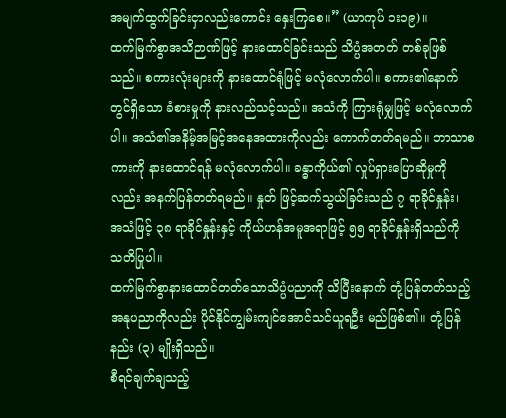အမျက်ထွက်ခြင်းငှာလည်းကောင်း နှေးကြစေ။” (ယာကုပ် ၁း၁၉)။
ထက်မြက်စွာအသိဉာဏ်ဖြင့် နားထောင်ခြင်းသည် သိပ္ပံအတတ် တစ်ခုဖြစ်သည်။ စကားလုံးများကို နားထောင်ရုံဖြင့် မလုံလောက်ပါ။ စကား၏နောက်တွင်ရှိသော ခံစားမှုကို နားလည်သင့်သည်။ အသံကို ကြားရုံမျှဖြင့် မလုံလောက်ပါ။ အသံ၏အနိမ့်အမြင့်အနေအထားကိုလည်း ကောက်တတ်ရမည်။ ဘာသာစကားကို နားထောင်ရန် မလုံလောက်ပါ။ ခန္ဓာကိုယ်၏ လှုပ်ရှားပြောဆိုမှုကိုလည်း အနက်ပြန်တတ်ရမည်။ နှုတ် ဖြင့်ဆက်သွယ်ခြင်းသည် ၇ ရာခိုင်နှုန်း၊ အသံဖြင့် ၃၈ ရာခိုင်နှုန်းနှင့် ကိုယ်ဟန်အမူအရာဖြင့် ၅၅ ရာခိုင်နှုန်းရှိသည်ကို သတိပြုပါ။
ထက်မြက်စွာနားထောင်တတ်သောသိပ္ပံပညာကို သိပြီးနောက် တုံ့ပြန်တတ်သည့်အနုပညာကိုလည်း ပိုင်နိုင်ကျွမ်းကျင်အောင်သင်ယူရဦး မည်ဖြစ်၏။ တုံ့ပြန်နည်း (၃) မျိုးရှိသည်။
စီရင်ချက်ချသည့်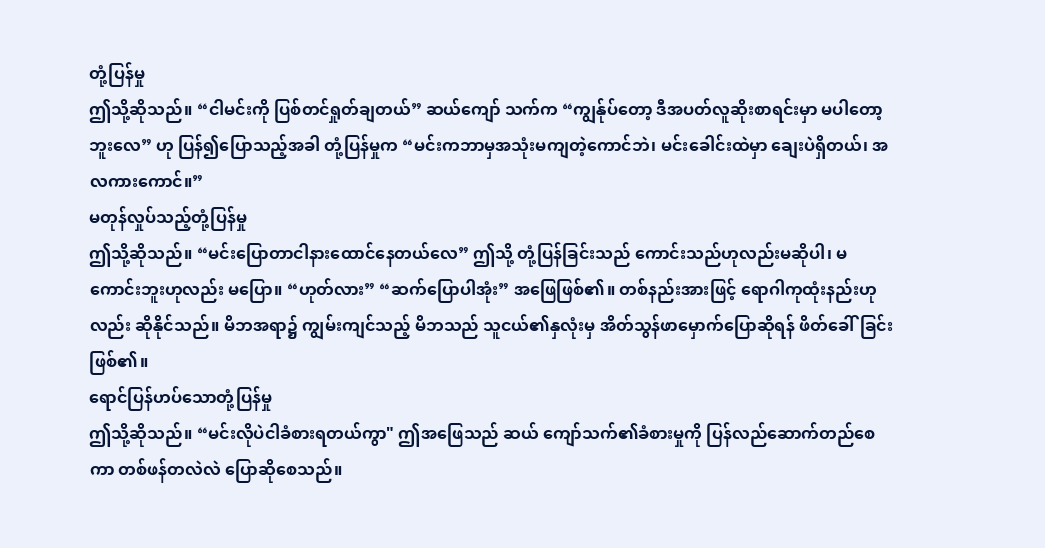တုံ့ပြန်မှု
ဤသို့ဆိုသည်။ “ငါမင်းကို ပြစ်တင်ရှုတ်ချတယ်” ဆယ်ကျော် သက်က “ကျွန်ုပ်တော့ ဒီအပတ်လူဆိုးစာရင်းမှာ မပါတော့ဘူးလေ” ဟု ပြန်၍ပြောသည့်အခါ တုံ့ပြန်မှုက “မင်းကဘာမှအသုံးမကျတဲ့ကောင်ဘဲ၊ မင်းခေါင်းထဲမှာ ချေးပဲရှိတယ်၊ အလကားကောင်။”
မတုန်လှုပ်သည့်တုံ့ပြန်မှု
ဤသို့ဆိုသည်။ “မင်းပြောတာငါနားထောင်နေတယ်လေ” ဤသို့ တုံ့ပြန်ခြင်းသည် ကောင်းသည်ဟုလည်းမဆိုပါ၊ မကောင်းဘူးဟုလည်း မပြော။ “ဟုတ်လား” “ဆက်ပြောပါအုံး” အဖြေဖြစ်၏။ တစ်နည်းအားဖြင့် ရောဂါကုထုံးနည်းဟုလည်း ဆိုနိုင်သည်။ မိဘအရာ၌ ကျွမ်းကျင်သည့် မိဘသည် သူငယ်၏နှလုံးမှ အိတ်သွန်ဖာမှောက်ပြောဆိုရန် ဖိတ်ခေါ်ခြင်း ဖြစ်၏။
ရောင်ပြန်ဟပ်သောတုံ့ပြန်မှု
ဤသို့ဆိုသည်။ “မင်းလိုပဲငါခံစားရတယ်ကွာ" ဤအဖြေသည် ဆယ် ကျော်သက်၏ခံစားမှုကို ပြန်လည်ဆောက်တည်စေကာ တစ်ဖန်တလဲလဲ ပြောဆိုစေသည်။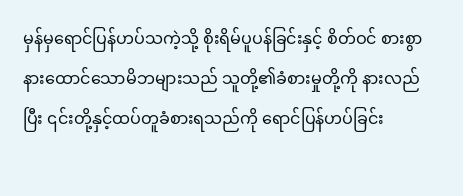မှန်မှရောင်ပြန်ဟပ်သကဲ့သို့ စိုးရိမ်ပူပန်ခြင်းနှင့် စိတ်ဝင် စားစွာနားထောင်သောမိဘများသည် သူတို့၏ခံစားမှုတို့ကို နားလည်ပြီး ၎င်းတို့နှင့်ထပ်တူခံစားရသည်ကို ရောင်ပြန်ဟပ်ခြင်း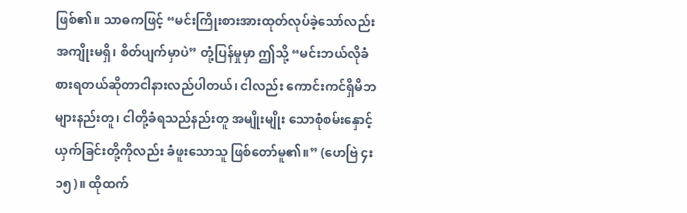ဖြစ်၏။ သာဓကဖြင့် “မင်းကြိုးစားအားထုတ်လုပ်ခဲ့သော်လည်း အကျိုးမရှိ၊ စိတ်ပျက်မှာပဲ” တုံ့ပြန်မှုမှာ ဤသို့ “မင်းဘယ်လိုခံစားရတယ်ဆိုတာငါနားလည်ပါတယ်၊ ငါလည်း ကောင်းကင်ရှိမိဘများနည်းတူ၊ ငါတို့ခံရသည်နည်းတူ အမျိုးမျိုး သောစုံစမ်းနှောင့်ယှက်ခြင်းတို့ကိုလည်း ခံဖူးသောသူ ဖြစ်တော်မူ၏။” (ဟေဗြဲ ၄း၁၅)။ ထိုထက်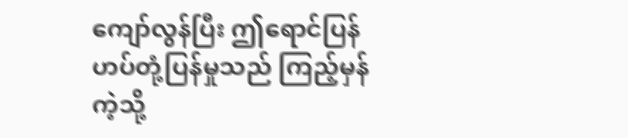ကျော်လွန်ပြီး ဤရောင်ပြန်ဟပ်တုံ့ပြန်မှုသည် ကြည့်မှန်ကဲ့သို့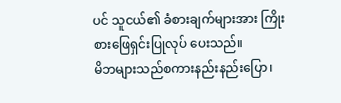ပင် သူငယ်၏ ခံစားချက်များအား ကြိုးစားဖြေရှင်းပြုလုပ် ပေးသည်။
မိဘများသည်စကားနည်းနည်းပြော၊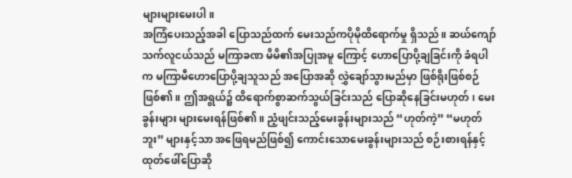များများမေးပါ။
အကြံပေးသည့်အခါ ပြောသည်ထက် မေးသည်ကပိုမိုထိရောက်မှု ရှိသည်။ ဆယ်ကျော်သက်လူငယ်သည် မကြာခဏ မိမိ၏အပြုအမူ ကြောင့် ဟောပြောပို့ချခြင်းကို ခံရပါက မကြာမီဟောပြောပို့ချသူသည် အပြောအဆို လွှဲချော်သွားမည်မှာ ဖြစ်ရိုးဖြစ်စဉ်ဖြစ်၏။ ဤအရွယ်၌ ထိရောက်စွာဆက်သွယ်ခြင်းသည် ပြောဆိုနေခြင်းမဟုတ်၊ မေးခွန်းများ များမေးရန်ဖြစ်၏။ ညံ့ဖျင်းသည့်မေးခွန်းများသည် “ဟုတ်ကဲ့” “မဟုတ် ဘူး” များနှင့်သာ အဖြေရမည်ဖြစ်၍ ကောင်းသောမေးခွန်းများသည် စဉ်းစားရန်နှင့်ထုတ်ဖေါ်ပြောဆို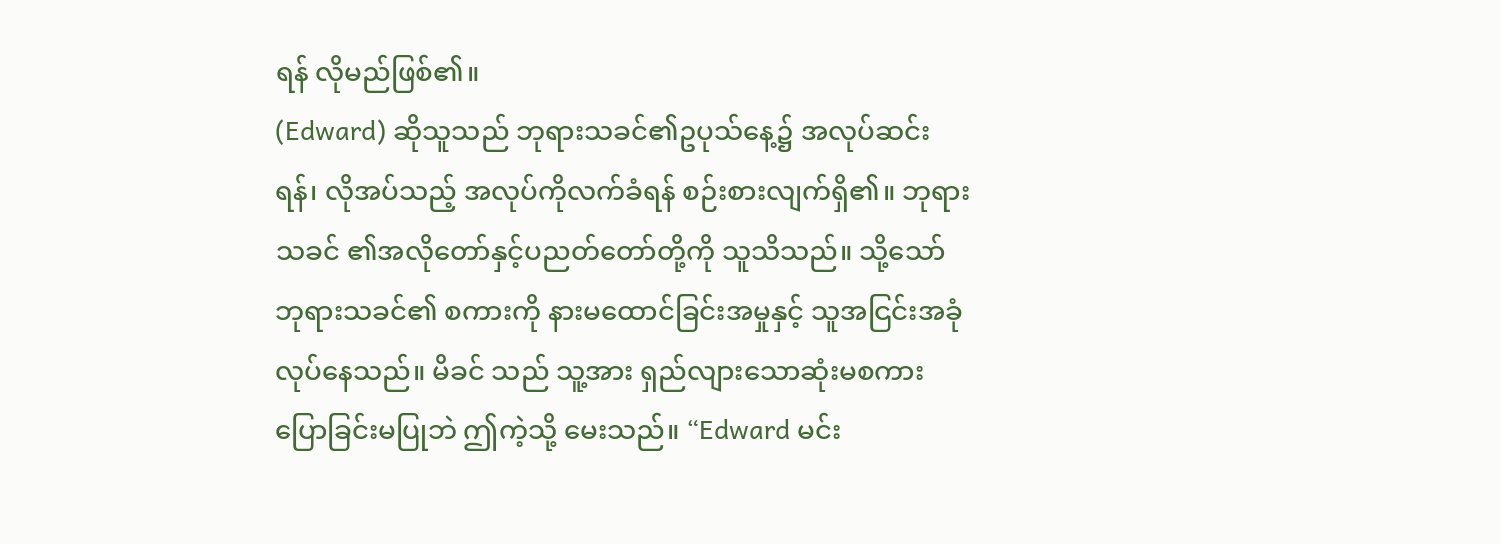ရန် လိုမည်ဖြစ်၏။
(Edward) ဆိုသူသည် ဘုရားသခင်၏ဥပုသ်နေ့၌ အလုပ်ဆင်း ရန်၊ လိုအပ်သည့် အလုပ်ကိုလက်ခံရန် စဉ်းစားလျက်ရှိ၏။ ဘုရားသခင် ၏အလိုတော်နှင့်ပညတ်တော်တို့ကို သူသိသည်။ သို့သော် ဘုရားသခင်၏ စကားကို နားမထောင်ခြင်းအမှုနှင့် သူအငြင်းအခုံလုပ်နေသည်။ မိခင် သည် သူ့အား ရှည်လျားသောဆုံးမစကားပြောခြင်းမပြုဘဲ ဤကဲ့သို့ မေးသည်။ “Edward မင်း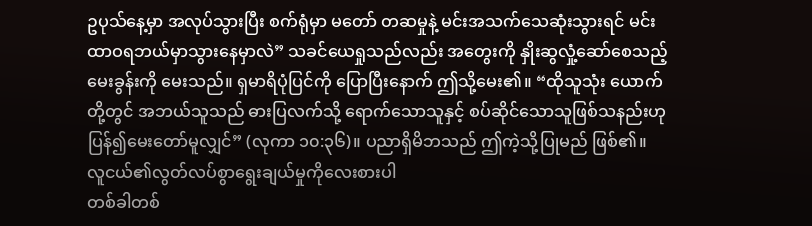ဥပုသ်နေ့မှာ အလုပ်သွားပြီး စက်ရုံမှာ မတော် တဆမှုနဲ့ မင်းအသက်သေဆုံးသွားရင် မင်းထာဝရဘယ်မှာသွားနေမှာလဲ” သခင်ယေရှုသည်လည်း အတွေးကို နှိုးဆွလှုံ့ဆော်စေသည့် မေးခွန်းကို မေးသည်။ ရှမာရိပုံပြင်ကို ပြောပြီးနောက် ဤသို့မေး၏။ “ထိုသူသုံး ယောက်တို့တွင် အဘယ်သူသည် ဓားပြလက်သို့ ရောက်သောသူနှင့် စပ်ဆိုင်သောသူဖြစ်သနည်းဟု ပြန်၍မေးတော်မူလျှင်” (လုကာ ၁၀:၃၆)။ ပညာရှိမိဘသည် ဤကဲ့သို့ပြုမည် ဖြစ်၏။
လူငယ်၏လွတ်လပ်စွာရွေးချယ်မှုကိုလေးစားပါ
တစ်ခါတစ်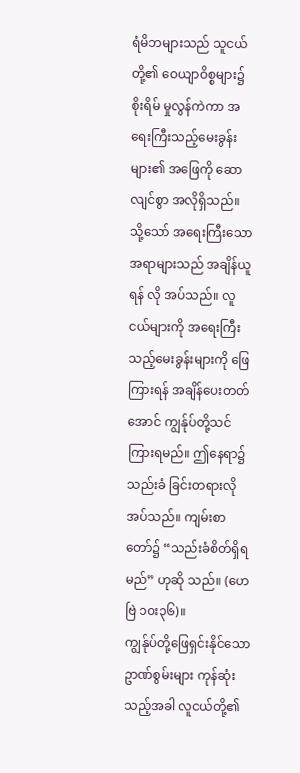ရံမိဘများသည် သူငယ်တို့၏ ဝေယျာဝိစ္စများ၌ စိုးရိမ် မှုလွန်ကဲကာ အရေးကြီးသည့်မေးခွန်းများ၏ အဖြေကို ဆောလျင်စွာ အလိုရှိသည်။ သို့သော် အရေးကြီးသောအရာများသည် အချိန်ယူရန် လို အပ်သည်။ လူငယ်များကို အရေးကြီးသည့်မေးခွန်းများကို ဖြေကြားရန် အချိန်ပေးတတ်အောင် ကျွန်ုပ်တို့သင်ကြားရမည်။ ဤနေရာ၌သည်းခံ ခြင်းတရားလိုအပ်သည်။ ကျမ်းစာတော်၌ “သည်းခံစိတ်ရှိရမည်” ဟုဆို သည်။ (ဟေဗြဲ ၁၀း၃၆)။
ကျွန်ုပ်တို့ဖြေရှင်းနိုင်သော ဥာဏ်စွမ်းများ ကုန်ဆုံးသည့်အခါ လူငယ်တို့၏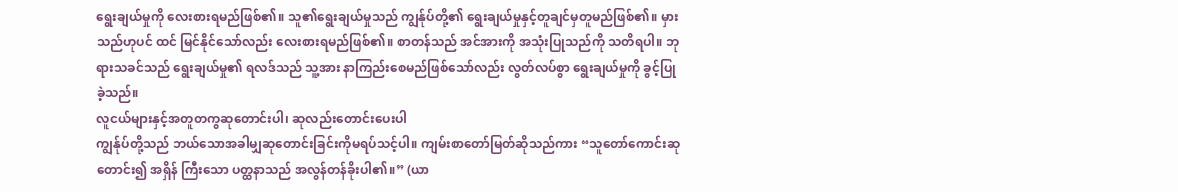ရွေးချယ်မှုကို လေးစားရမည်ဖြစ်၏။ သူ၏ရွေးချယ်မှုသည် ကျွန်ုပ်တို့၏ ရွေးချယ်မှုနှင့်တူချင်မှတူမည်ဖြစ်၏။ မှားသည်ဟုပင် ထင် မြင်နိုင်သော်လည်း လေးစားရမည်ဖြစ်၏။ စာတန်သည် အင်အားကို အသုံးပြုသည်ကို သတိရပါ။ ဘုရားသခင်သည် ရွေးချယ်မှု၏ ရလဒ်သည် သူ့အား နာကြည်းစေမည်ဖြစ်သော်လည်း လွတ်လပ်စွာ ရွေးချယ်မှုကို ခွင့်ပြုခဲ့သည်။
လူငယ်များနှင့်အတူတကွဆုတောင်းပါ၊ ဆုလည်းတောင်းပေးပါ
ကျွန်ုပ်တို့သည် ဘယ်သောအခါမျှဆုတောင်းခြင်းကိုမရပ်သင့်ပါ။ ကျမ်းစာတော်မြတ်ဆိုသည်ကား “သူတော်ကောင်းဆုတောင်း၍ အရှိန် ကြီးသော ပတ္ထနာသည် အလွန်တန်ခိုးပါ၏။” (ယာ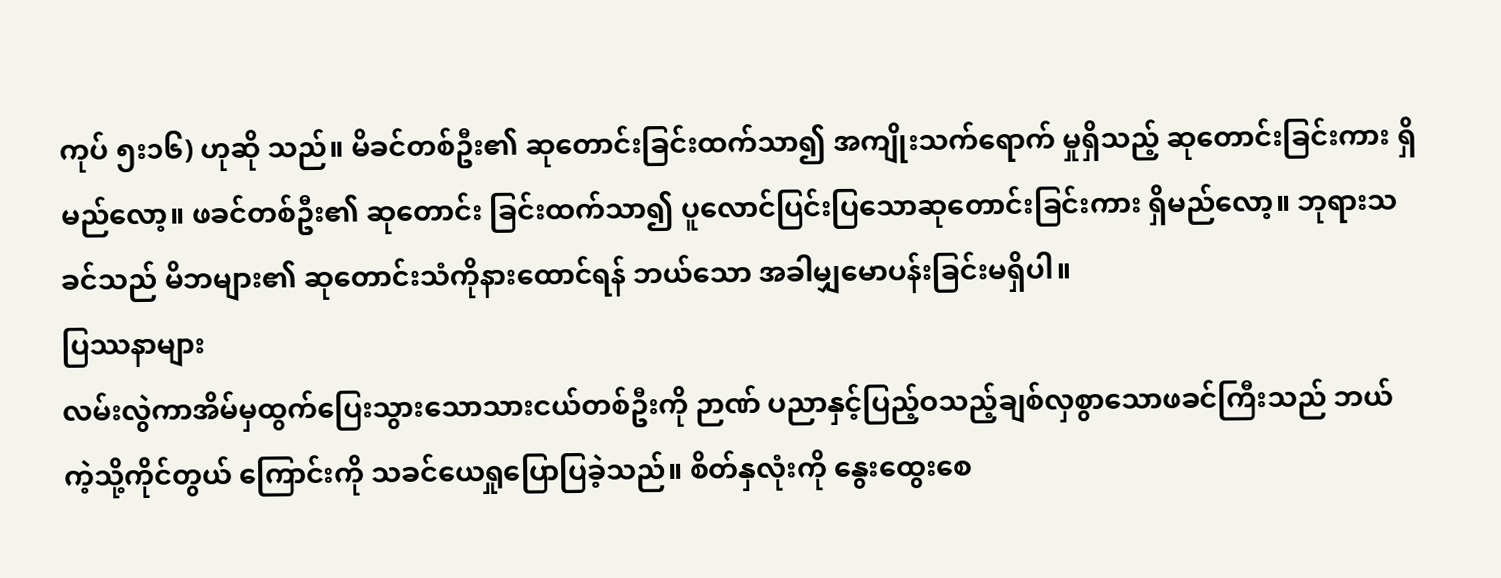ကုပ် ၅း၁၆) ဟုဆို သည်။ မိခင်တစ်ဦး၏ ဆုတောင်းခြင်းထက်သာ၍ အကျိုးသက်ရောက် မှုရှိသည့် ဆုတောင်းခြင်းကား ရှိမည်လော့။ ဖခင်တစ်ဦး၏ ဆုတောင်း ခြင်းထက်သာ၍ ပူလောင်ပြင်းပြသောဆုတောင်းခြင်းကား ရှိမည်လော့။ ဘုရားသခင်သည် မိဘများ၏ ဆုတောင်းသံကိုနားထောင်ရန် ဘယ်သော အခါမျှမောပန်းခြင်းမရှိပါ။
ပြဿနာများ
လမ်းလွဲကာအိမ်မှထွက်ပြေးသွားသောသားငယ်တစ်ဦးကို ဉာဏ် ပညာနှင့်ပြည့်ဝသည့်ချစ်လှစွာသောဖခင်ကြီးသည် ဘယ်ကဲ့သို့ကိုင်တွယ် ကြောင်းကို သခင်ယေရှုပြောပြခဲ့သည်။ စိတ်နှလုံးကို နွေးထွေးစေ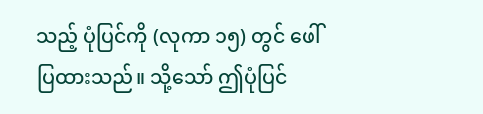သည့် ပုံပြင်ကို (လုကာ ၁၅) တွင် ဖေါ်ပြထားသည်။ သို့သော် ဤပုံပြင်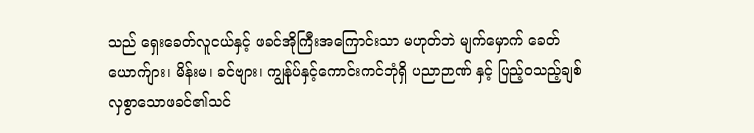သည် ရှေးခေတ်လူငယ်နှင့် ဖခင်အိုကြီးအကြောင်းသာ မဟုတ်ဘဲ မျက်မှောက် ခေတ် ယောက်ျား၊ မိန်းမ၊ ခင်ဗျား၊ ကျွန်ုပ်နှင့်ကောင်းကင်ဘုံရှိ ပညာဉာဏ် နှင့် ပြည့်ဝသည့်ချစ်လှစွာသောဖခင်၏သင်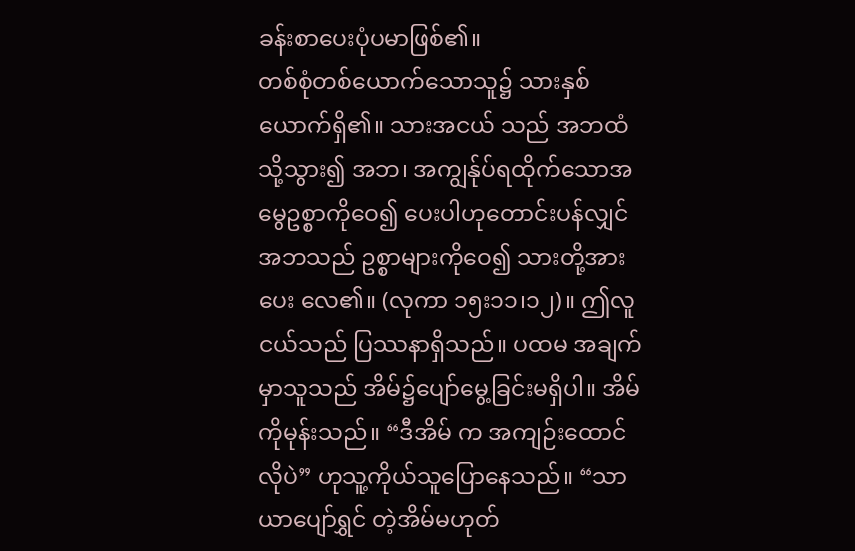ခန်းစာပေးပုံပမာဖြစ်၏။
တစ်စုံတစ်ယောက်သောသူ၌ သားနှစ်ယောက်ရှိ၏။ သားအငယ် သည် အဘထံသို့သွား၍ အဘ၊ အကျွန်ုပ်ရထိုက်သောအမွေဥစ္စာကိုဝေ၍ ပေးပါဟုတောင်းပန်လျှင် အဘသည် ဥစ္စာများကိုဝေ၍ သားတို့အားပေး လေ၏။ (လုကာ ၁၅း၁၁၊၁၂)။ ဤလူငယ်သည် ပြဿနာရှိသည်။ ပထမ အချက်မှာသူသည် အိမ်၌ပျော်မွေ့ခြင်းမရှိပါ။ အိမ်ကိုမုန်းသည်။ “ဒီအိမ် က အကျဉ်းထောင်လိုပဲ” ဟုသူ့ကိုယ်သူပြောနေသည်။ “သာယာပျော်ရွှင် တဲ့အိမ်မဟုတ်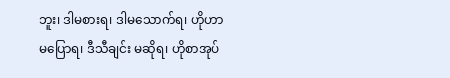ဘူး၊ ဒါမစားရ၊ ဒါမသောက်ရ၊ ဟိုဟာမပြောရ၊ ဒီသီချင်း မဆိုရ၊ ဟိုစာအုပ်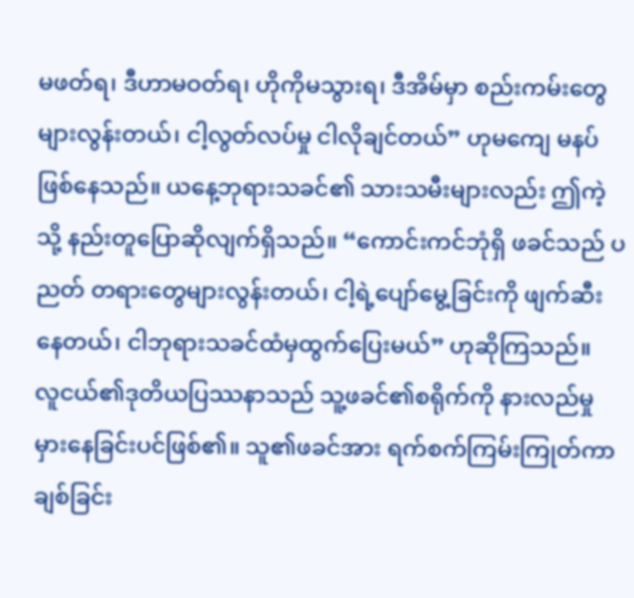မဖတ်ရ၊ ဒီဟာမဝတ်ရ၊ ဟိုကိုမသွားရ၊ ဒီအိမ်မှာ စည်းကမ်းတွေများလွန်းတယ်၊ ငါ့လွတ်လပ်မှု ငါလိုချင်တယ်” ဟုမကျေ မနပ်ဖြစ်နေသည်။ ယနေ့ဘုရားသခင်၏ သားသမီးများလည်း ဤကဲ့သို့ နည်းတူပြောဆိုလျက်ရှိသည်။ “ကောင်းကင်ဘုံရှိ ဖခင်သည် ပညတ် တရားတွေများလွန်းတယ်၊ ငါ့ရဲ့ပျော်မွေ့ခြင်းကို ဖျက်ဆီးနေတယ်၊ ငါဘုရားသခင်ထံမှထွက်ပြေးမယ်” ဟုဆိုကြသည်။
လူငယ်၏ဒုတိယပြဿနာသည် သူ့ဖခင်၏စရိုက်ကို နားလည်မှု မှားနေခြင်းပင်ဖြစ်၏။ သူ၏ဖခင်အား ရက်စက်ကြမ်းကြုတ်ကာ ချစ်ခြင်း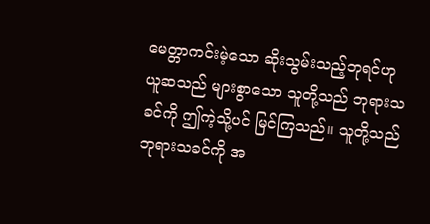မေတ္တာကင်းမဲ့သော ဆိုးသွမ်းသည့်ဘုရင်ဟု ယူဆသည် များစွာသော သူတို့သည် ဘုရားသခင်ကို ဤကဲ့သို့ပင် မြင်ကြသည်။ သူတို့သည် ဘုရားသခင်ကို အ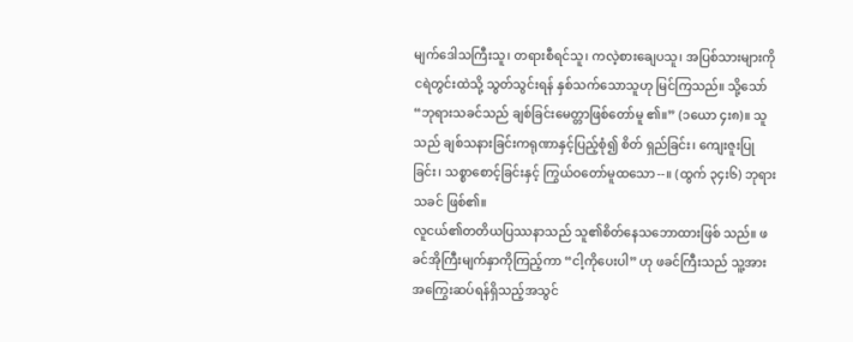မျက်ဒေါသကြီးသူ၊ တရားစီရင်သူ၊ ကလဲ့စားချေပသူ၊ အပြစ်သားများကို ငရဲတွင်းထဲသို့ သွတ်သွင်းရန် နှစ်သက်သောသူဟု မြင်ကြသည်။ သို့သော် “ဘုရားသခင်သည် ချစ်ခြင်းမေတ္တာဖြစ်တော်မူ ၏။” (၁ယော ၄း၈)။ သူသည် ချစ်သနားခြင်းကရုဏာနှင့်ပြည့်စုံ၍ စိတ် ရှည်ခြင်း၊ ကျေးဇူးပြုခြင်း၊ သစ္စာစောင့်ခြင်းနှင့် ကြွယ်ဝတော်မူထသော--။ (ထွက် ၃၄း၆) ဘုရားသခင် ဖြစ်၏။
လူငယ်၏တတိယပြဿနာသည် သူ၏စိတ်နေသဘောထားဖြစ် သည်။ ဖခင်အိုကြီးမျက်နှာကိုကြည့်ကာ “ငါ့ကိုပေးပါ” ဟု ဖခင်ကြီးသည် သူ့အား အကြွေးဆပ်ရန်ရှိသည့်အသွင်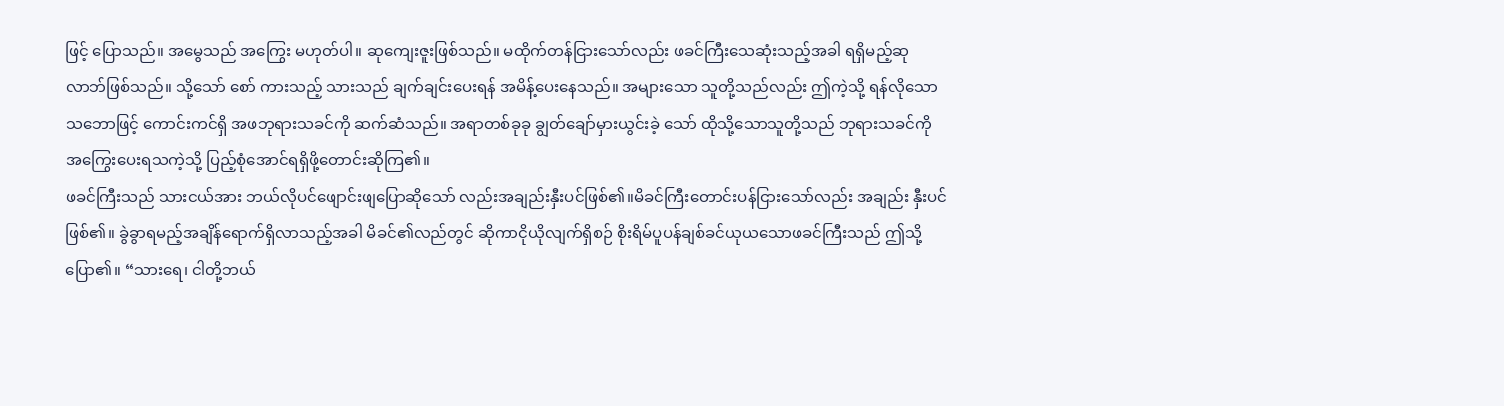ဖြင့် ပြောသည်။ အမွေသည် အကြွေး မဟုတ်ပါ။ ဆုကျေးဇူးဖြစ်သည်။ မထိုက်တန်ငြားသော်လည်း ဖခင်ကြီးသေဆုံးသည့်အခါ ရရှိမည့်ဆုလာဘ်ဖြစ်သည်။ သို့သော် စော် ကားသည့် သားသည် ချက်ချင်းပေးရန် အမိန့်ပေးနေသည်။ အများသော သူတို့သည်လည်း ဤကဲ့သို့ ရန်လိုသောသဘောဖြင့် ကောင်းကင်ရှိ အဖဘုရားသခင်ကို ဆက်ဆံသည်။ အရာတစ်ခုခု ချွတ်ချော်မှားယွင်းခဲ့ သော် ထိုသို့သောသူတို့သည် ဘုရားသခင်ကို အကြွေးပေးရသကဲ့သို့ ပြည့်စုံအောင်ရရှိဖို့တောင်းဆိုကြ၏။
ဖခင်ကြီးသည် သားငယ်အား ဘယ်လိုပင်ဖျောင်းဖျပြောဆိုသော် လည်းအချည်းနှီးပင်ဖြစ်၏။မိခင်ကြီးတောင်းပန်ငြားသော်လည်း အချည်း နှီးပင်ဖြစ်၏။ ခွဲခွာရမည့်အချိန်ရောက်ရှိလာသည့်အခါ မိခင်၏လည်တွင် ဆိုကာငိုယိုလျက်ရှိစဉ် စိုးရိမ်ပူပန်ချစ်ခင်ယုယသောဖခင်ကြီးသည် ဤသို့ ပြော၏။ “သားရေ၊ ငါတို့ဘယ်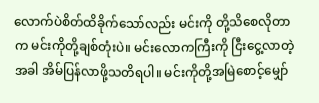လောက်ပဲစိတ်ထိခိုက်သော်လည်း မင်းကို တို့သိစေလိုတာက မင်းကိုတို့ချစ်တုံးပဲ။ မင်းလောကကြီးကို ငြီးငွေ့လာတဲ့ အခါ အိမ်ပြန်လာဖို့သတိရပါ။ မင်းကိုတို့အမြဲစောင့်မျှော်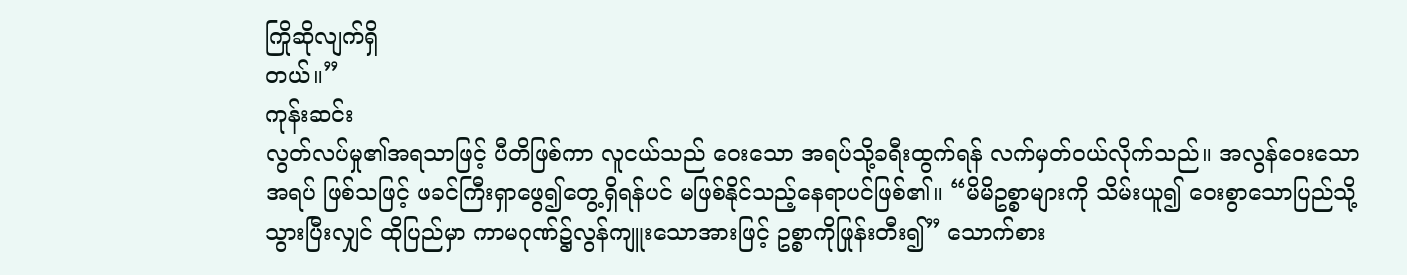ကြိုဆိုလျက်ရှိ
တယ်။”
ကုန်းဆင်း
လွတ်လပ်မှု၏အရသာဖြင့် ပီတိဖြစ်ကာ လူငယ်သည် ဝေးသော အရပ်သို့ခရီးထွက်ရန် လက်မှတ်ဝယ်လိုက်သည်။ အလွန်ဝေးသောအရပ် ဖြစ်သဖြင့် ဖခင်ကြီးရှာဖွေ၍တွေ့ရှိရန်ပင် မဖြစ်နိုင်သည့်နေရာပင်ဖြစ်၏။ “မိမိဥစ္စာများကို သိမ်းယူ၍ ဝေးစွာသောပြည်သို့သွားပြီးလျှင် ထိုပြည်မှာ ကာမဂုဏ်၌လွန်ကျူးသောအားဖြင့် ဥစ္စာကိုဖြုန်းတီး၍” သောက်စား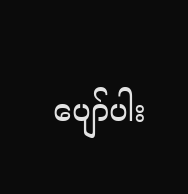ပျော်ပါး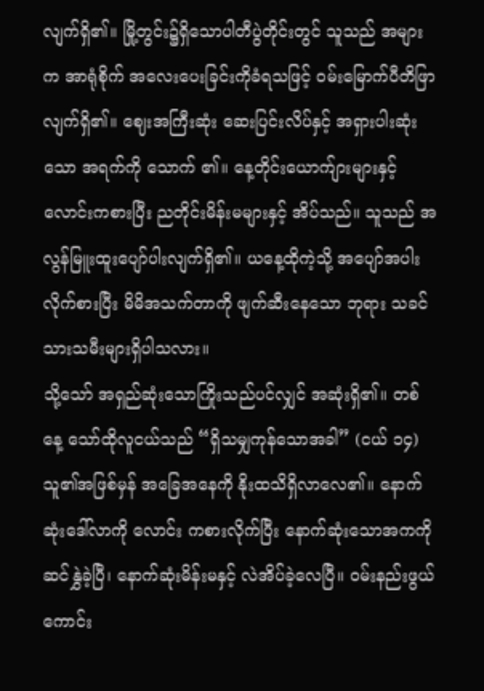လျက်ရှိ၏။ မြို့တွင်း၌ရှိသောပါတီပွဲတိုင်းတွင် သူသည် အများက အာရုံစိုက် အလေးပေးခြင်းကိုခံရသဖြင့် ဝမ်းမြောက်ပီတိဖြာလျက်ရှိ၏။ ဈေးအကြီးဆုံး ဆေးပြင်းလိပ်နှင့် အရှားပါးဆုံးသော အရက်ကို သောက် ၏။ နေ့တိုင်းယောက်ျားများနှင့်လောင်းကစားပြီး ညတိုင်းမိန်းမများနှင့် အိပ်သည်။ သူသည် အလွန်မြူးထူးပျော်ပါးလျက်ရှိ၏။ ယနေ့ထိုကဲ့သို့ အပျော်အပါးလိုက်စားပြီး မိမိအသက်တာကို ဖျက်ဆီးနေသော ဘုရား သခင်သားသမီးများရှိပါသလား။
သို့သော် အရှည်ဆုံးသောကြိုးသည်ပင်လျှင် အဆုံးရှိ၏။ တစ်နေ့ သော်ထိုလူငယ်သည် “ရှိသမျှကုန်သောအခါ” (ငယ် ၁၄) သူ၏အဖြစ်မှန် အခြေအနေကို နိုးထသိရှိလာလေ၏။ နောက်ဆုံးဒေါ်လာကို လောင်း ကစားလိုက်ပြီး နောက်ဆုံးသောအကကို ဆင်နွှဲခဲ့ပြီ၊ နောက်ဆုံးမိန်းမနှင့် လဲအိပ်ခဲ့လေပြီ။ ဝမ်းနည်းဖွယ်ကောင်း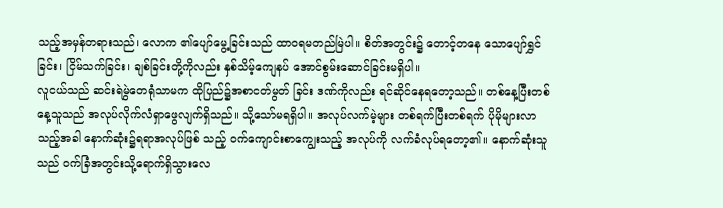သည့်အမှန်တရားသည်၊ လောက ၏ပျော်မွေ့ခြင်းသည် ထာဝရမတည်မြဲပါ။ စိတ်အတွင်း၌ တောင့်တနေ သောပျော်ရွှင်ခြင်း၊ ငြိမ်သက်ခြင်း၊ ချစ်ခြင်းတို့ကိုလည်း နှစ်သိမ့်ကျေနပ် အောင်စွမ်းဆောင်ခြင်းမရှိပါ။
လူငယ်သည် ဆင်းရဲမွဲတေရုံသာမက ထိုပြည်၌အစာငတ်မွတ် ခြင်း ဒဏ်ကိုလည်း ရင်ဆိုင်နေရတော့သည်။ တစ်နေ့ပြီးတစ်နေ့သူသည် အလုပ်လိုက်လံရှာဖွေလျက်ရှိသည်။ သို့သော်မရရှိပါ။ အလုပ်လက်မဲ့များ တစ်ရက်ပြီးတစ်ရက် ပိုမိုများလာသည့်အခါ နောက်ဆုံး၌ရရာအလုပ်ဖြစ် သည့် ဝက်ကျောင်းစာကျွေးသည့် အလုပ်ကို လက်ခံလုပ်ရတော့၏။ နောက်ဆုံးသူသည် ဝက်ခြံအတွင်းသို့ရောက်ရှိသွားလေ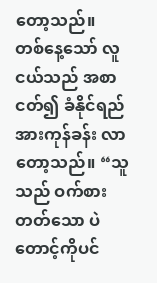တော့သည်။
တစ်နေ့သော် လူငယ်သည် အစာငတ်၍ ခံနိုင်ရည်အားကုန်ခန်း လာတော့သည်။ “သူသည် ဝက်စားတတ်သော ပဲတောင့်ကိုပင်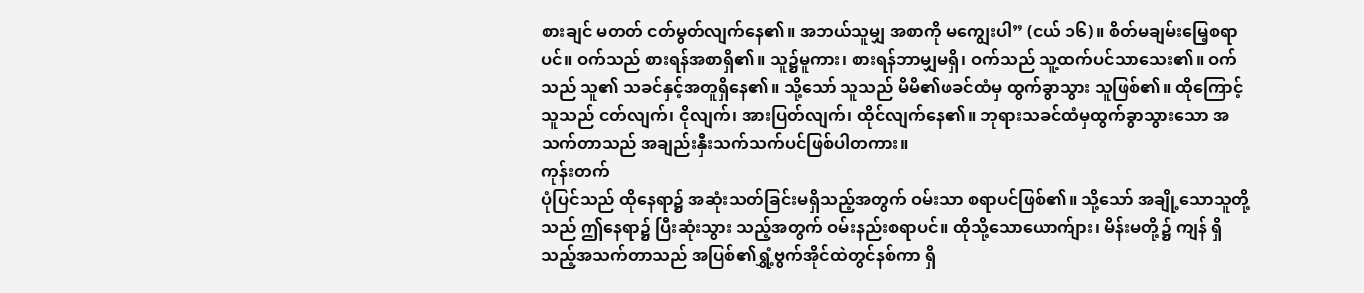စားချင် မတတ် ငတ်မွတ်လျက်နေ၏။ အဘယ်သူမျှ အစာကို မကျွေးပါ” (ငယ် ၁၆)။ စိတ်မချမ်းမြေ့စရာပင်။ ဝက်သည် စားရန်အစာရှိ၏။ သူ၌မူကား၊ စားရန်ဘာမျှမရှိ၊ ဝက်သည် သူ့ထက်ပင်သာသေး၏။ ဝက်သည် သူ၏ သခင်နှင့်အတူရှိနေ၏။ သို့သော် သူသည် မိမိ၏ဖခင်ထံမှ ထွက်ခွာသွား သူဖြစ်၏။ ထိုကြောင့် သူသည် ငတ်လျက်၊ ငိုလျက်၊ အားပြတ်လျက်၊ ထိုင်လျက်နေ၏။ ဘုရားသခင်ထံမှထွက်ခွာသွားသော အသက်တာသည် အချည်းနှီးသက်သက်ပင်ဖြစ်ပါတကား။
ကုန်းတက်
ပုံပြင်သည် ထိုနေရာ၌ အဆုံးသတ်ခြင်းမရှိသည့်အတွက် ဝမ်းသာ စရာပင်ဖြစ်၏။ သို့သော် အချို့သောသူတို့သည် ဤနေရာ၌ ပြီးဆုံးသွား သည့်အတွက် ဝမ်းနည်းစရာပင်။ ထိုသို့သောယောက်ျား၊ မိန်းမတို့၌ ကျန် ရှိသည့်အသက်တာသည် အပြစ်၏ရွှံ့ဗွက်အိုင်ထဲတွင်နစ်ကာ ရှိ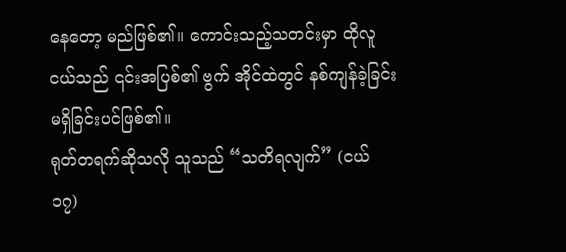နေတော့ မည်ဖြစ်၏။ ကောင်းသည့်သတင်းမှာ ထိုလူငယ်သည် ၎င်းအပြစ်၏ ဗွက် အိုင်ထဲတွင် နစ်ကျန်ခဲ့ခြင်းမရှိခြင်းပင်ဖြစ်၏။
ရုတ်တရက်ဆိုသလို သူသည် “သတိရလျက်” (ငယ် ၁၇)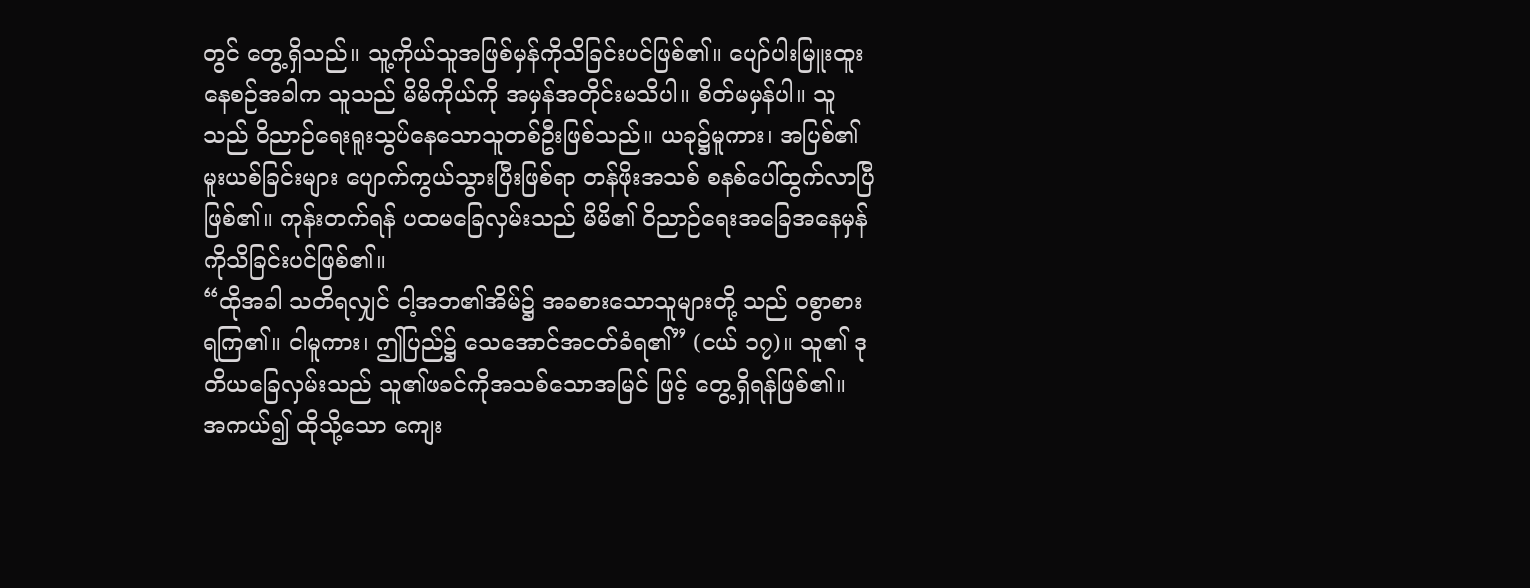တွင် တွေ့ရှိသည်။ သူ့ကိုယ်သူအဖြစ်မှန်ကိုသိခြင်းပင်ဖြစ်၏။ ပျော်ပါးမြူးထူး နေစဉ်အခါက သူသည် မိမိကိုယ်ကို အမှန်အတိုင်းမသိပါ။ စိတ်မမှန်ပါ။ သူသည် ဝိညာဉ်ရေးရူးသွပ်နေသောသူတစ်ဦးဖြစ်သည်။ ယခု၌မူကား၊ အပြစ်၏မူးယစ်ခြင်းများ ပျောက်ကွယ်သွားပြီးဖြစ်ရာ တန်ဖိုးအသစ် စနစ်ပေါ်ထွက်လာပြီဖြစ်၏။ ကုန်းတက်ရန် ပထမခြေလှမ်းသည် မိမိ၏ ဝိညာဉ်ရေးအခြေအနေမှန်ကိုသိခြင်းပင်ဖြစ်၏။
“ထိုအခါ သတိရလျှင် ငါ့အဘ၏အိမ်၌ အခစားသောသူများတို့ သည် ဝစွာစားရကြ၏။ ငါမူကား၊ ဤပြည်၌ သေအောင်အငတ်ခံရ၏” (ငယ် ၁၇)။ သူ၏ ဒုတိယခြေလှမ်းသည် သူ၏ဖခင်ကိုအသစ်သောအမြင် ဖြင့် တွေ့ရှိရန်ဖြစ်၏။ အကယ်၍ ထိုသို့သော ကျေး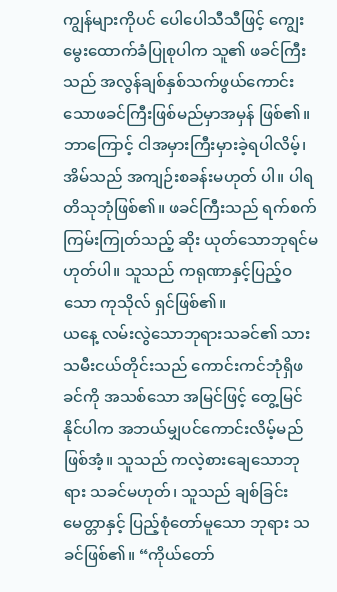ကျွန်များကိုပင် ပေါပေါသီသီဖြင့် ကျွေးမွေးထောက်ခံပြုစုပါက သူ၏ ဖခင်ကြီးသည် အလွန်ချစ်နှစ်သက်ဖွယ်ကောင်းသောဖခင်ကြီးဖြစ်မည်မှာအမှန် ဖြစ်၏။ ဘာကြောင့် ငါအမှားကြီးမှားခဲ့ရပါလိမ့်၊ အိမ်သည် အကျဉ်းစခန်းမဟုတ် ပါ။ ပါရတိသုဘုံဖြစ်၏။ ဖခင်ကြီးသည် ရက်စက်ကြမ်းကြုတ်သည့် ဆိုး ယုတ်သောဘုရင်မဟုတ်ပါ။ သူသည် ကရုဏာနှင့်ပြည့်ဝသော ကုသိုလ် ရှင်ဖြစ်၏။
ယနေ့ လမ်းလွဲသောဘုရားသခင်၏ သားသမီးငယ်တိုင်းသည် ကောင်းကင်ဘုံရှိဖခင်ကို အသစ်သော အမြင်ဖြင့် တွေ့မြင်နိုင်ပါက အဘယ်မျှပင်ကောင်းလိမ့်မည်ဖြစ်အံ့။ သူသည် ကလဲ့စားချေသောဘုရား သခင်မဟုတ်၊ သူသည် ချစ်ခြင်းမေတ္တာနှင့် ပြည့်စုံတော်မူသော ဘုရား သခင်ဖြစ်၏။ “ကိုယ်တော်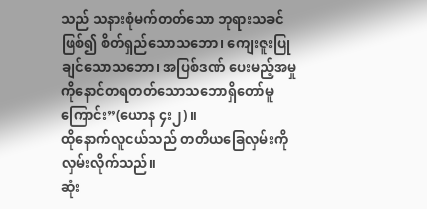သည် သနားစုံမက်တတ်သော ဘုရားသခင် ဖြစ်၍ စိတ်ရှည်သောသဘော၊ ကျေးဇူးပြုချင်သောသဘော၊ အပြစ်ဒဏ် ပေးမည့်အမှုကိုနောင်တရတတ်သောသဘောရှိတော်မူကြောင်း”(ယောန ၄း၂)။
ထိုနောက်လူငယ်သည် တတိယခြေလှမ်းကို လှမ်းလိုက်သည်။
ဆုံး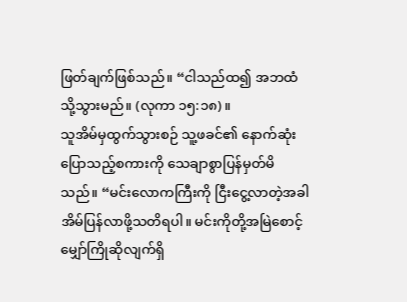ဖြတ်ချက်ဖြစ်သည်။ “ငါသည်ထ၍ အဘထံသို့သွားမည်။ (လုကာ ၁၅:၁၈)။
သူအိမ်မှထွက်သွားစဉ် သူ့ဖခင်၏ နောက်ဆုံးပြောသည့်စကားကို သေချာစွာပြန်မှတ်မိသည်။ “မင်းလောကကြီးကို ငြီးငွေ့လာတဲ့အခါ အိမ်ပြန်လာဖို့သတိရပါ။ မင်းကိုတို့အမြဲစောင့်မျှော်ကြိုဆိုလျက်ရှိ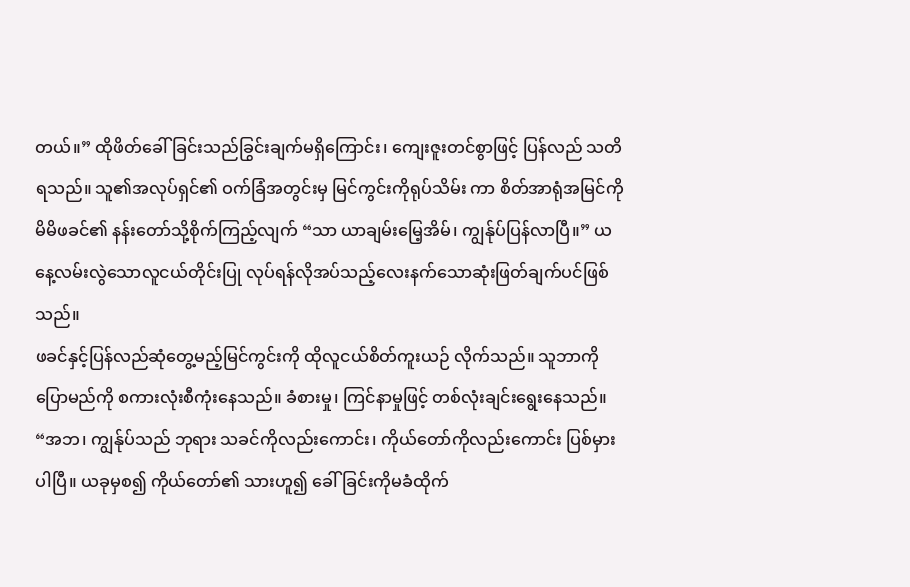တယ်။” ထိုဖိတ်ခေါ်ခြင်းသည်ခြွင်းချက်မရှိကြောင်း၊ ကျေးဇူးတင်စွာဖြင့် ပြန်လည် သတိရသည်။ သူ၏အလုပ်ရှင်၏ ဝက်ခြံအတွင်းမှ မြင်ကွင်းကိုရုပ်သိမ်း ကာ စိတ်အာရုံအမြင်ကို မိမိဖခင်၏ နန်းတော်သို့စိုက်ကြည့်လျက် “သာ ယာချမ်းမြေ့အိမ်၊ ကျွန်ုပ်ပြန်လာပြီ။” ယနေ့လမ်းလွဲသောလူငယ်တိုင်းပြု လုပ်ရန်လိုအပ်သည့်လေးနက်သောဆုံးဖြတ်ချက်ပင်ဖြစ်သည်။
ဖခင်နှင့်ပြန်လည်ဆုံတွေ့မည့်မြင်ကွင်းကို ထိုလူငယ်စိတ်ကူးယဉ် လိုက်သည်။ သူဘာကိုပြောမည်ကို စကားလုံးစီကုံးနေသည်။ ခံစားမှု၊ ကြင်နာမှုဖြင့် တစ်လုံးချင်းရွေးနေသည်။ “အဘ၊ ကျွန်ုပ်သည် ဘုရား သခင်ကိုလည်းကောင်း၊ ကိုယ်တော်ကိုလည်းကောင်း ပြစ်မှားပါပြီ။ ယခုမှစ၍ ကိုယ်တော်၏ သားဟူ၍ ခေါ်ခြင်းကိုမခံထိုက်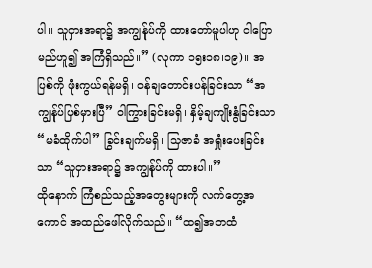ပါ။ သူငှားအရာ၌ အကျွန်ုပ်ကို ထားတော်မူပါဟု ငါပြောမည်ဟူ၍ အကြံရှိသည်။” (လုကာ ၁၅း၁၈၊၁၉)။ အပြစ်ကို ဖုံးကွယ်ရန်မရှိ၊ ဝန်ချတောင်းပန်ခြင်းသာ “အကျွန်ုပ်ပြစ်မှားပြီ” ဝါကြွားခြင်းမရှိ၊ နှိမ့်ချကျိုးနွံခြင်းသာ “မခံထိုက်ပါ” ခြွင်းချက်မရှိ၊ သြဇာခံ အရှုံးပေးခြင်းသာ “သူငှားအရာ၌ အကျွန်ုပ်ကို ထားပါ။”
ထိုနောက် ကြံစည်သည့်အတွေးများကို လက်တွေ့အကောင် အထည်ဖေါ်လိုက်သည်။ “ထ၍အဘထံ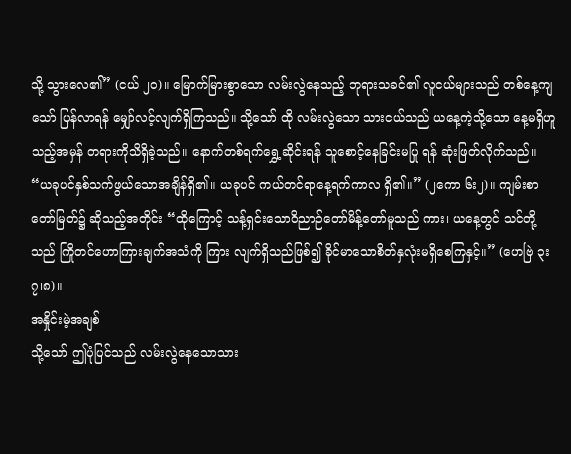သို့ သွားလေ၏” (ငယ် ၂ဝ)။ မြောက်မြားစွာသော လမ်းလွဲနေသည့် ဘုရားသခင်၏ လူငယ်များသည် တစ်နေ့ကျသော် ပြန်လာရန် မျှော်လင့်လျက်ရှိကြသည်။ သို့သော် ထို လမ်းလွဲသော သားငယ်သည် ယနေ့ကဲ့သို့သော နေ့မရှိဟူသည့်အမှန် တရားကိုသိရှိခဲ့သည်။ နောက်တစ်ရက်ရွှေ့ဆိုင်းရန် သူစောင့်နေခြင်းမပြု ရန် ဆုံးဖြတ်လိုက်သည်။ “ယခုပင်နှစ်သက်ဖွယ်သောအချိန်ရှိ၏။ ယခုပင် ကယ်တင်ရာနေ့ရက်ကာလ ရှိ၏။” (၂ကော ၆း၂)။ ကျမ်းစာတော်မြတ်၌ ဆိုသည့်အတိုင်း “ထိုကြောင့် သန့်ရှင်းသောဝိညာဉ်တော်မိန့်တော်မူသည် ကား၊ ယနေ့တွင် သင်တို့သည် ကြိုတင်ဟောကြားချက်အသံကို ကြား လျက်ရှိသည်ဖြစ်၍ ခိုင်မာသောစိတ်နှလုံးမရှိစေကြနှင့်။” (ဟေဗြဲ ၃း၇၊၈)။
အနှိုင်းမဲ့အချစ်
သို့သော် ဤပုံပြင်သည် လမ်းလွဲနေသောသား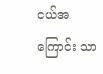ငယ်အကြောင်း သာ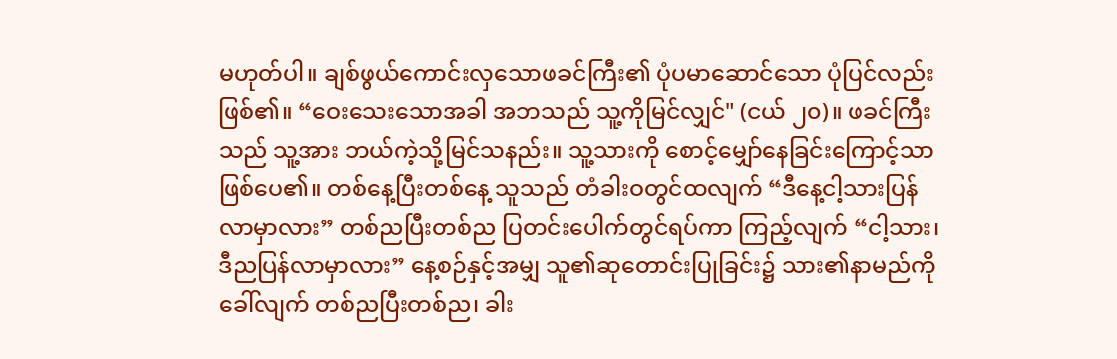မဟုတ်ပါ။ ချစ်ဖွယ်ကောင်းလှသောဖခင်ကြီး၏ ပုံပမာဆောင်သော ပုံပြင်လည်းဖြစ်၏။ “ဝေးသေးသောအခါ အဘသည် သူ့ကိုမြင်လျှင်" (ငယ် ၂၀)။ ဖခင်ကြီးသည် သူ့အား ဘယ်ကဲ့သို့မြင်သနည်း။ သူ့သားကို စောင့်မျှော်နေခြင်းကြောင့်သာ ဖြစ်ပေ၏။ တစ်နေ့ပြီးတစ်နေ့ သူသည် တံခါးဝတွင်ထလျက် “ဒီနေ့ငါ့သားပြန်လာမှာလား” တစ်ညပြီးတစ်ည ပြတင်းပေါက်တွင်ရပ်ကာ ကြည့်လျက် “ငါ့သား၊ ဒီညပြန်လာမှာလား” နေ့စဉ်နှင့်အမျှ သူ၏ဆုတောင်းပြုခြင်း၌ သား၏နာမည်ကိုခေါ်လျက် တစ်ညပြီးတစ်ည၊ ခါး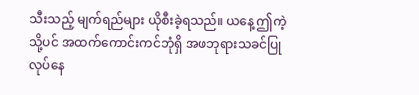သီးသည့် မျက်ရည်များ ယိုစီးခဲ့ရသည်။ ယနေ့ ဤကဲ့သို့ပင် အထက်ကောင်းကင်ဘုံရှိ အဖဘုရားသခင်ပြုလုပ်နေ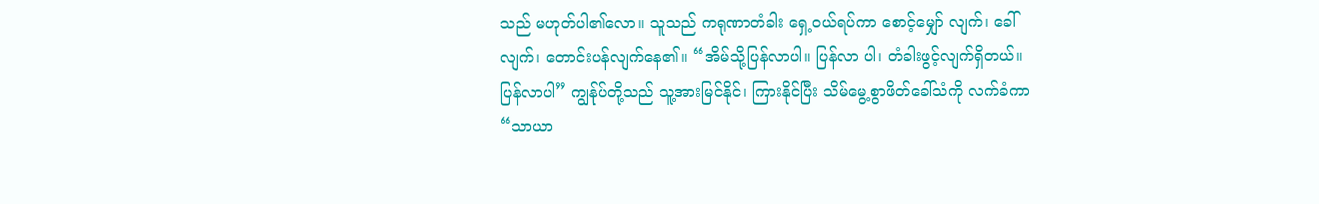သည် မဟုတ်ပါ၏လော။ သူသည် ကရုဏာတံခါး ရှေ့ဝယ်ရပ်ကာ စောင့်မျှော် လျက်၊ ခေါ်လျက်၊ တောင်းပန်လျက်နေ၏။ “အိမ်သို့ပြန်လာပါ။ ပြန်လာ ပါ၊ တံခါးဖွင့်လျက်ရှိတယ်။ ပြန်လာပါ” ကျွန်ုပ်တို့သည် သူ့အားမြင်နိုင်၊ ကြားနိုင်ပြီး သိမ်မွေ့စွာဖိတ်ခေါ်သံကို လက်ခံကာ “သာယာ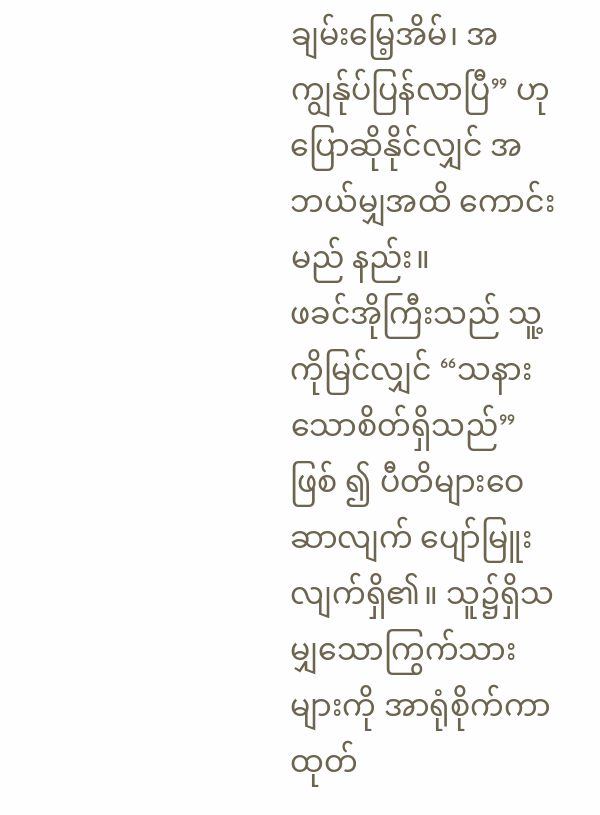ချမ်းမြေ့အိမ်၊ အကျွန်ုပ်ပြန်လာပြီ” ဟုပြောဆိုနိုင်လျှင် အဘယ်မျှအထိ ကောင်းမည် နည်း။
ဖခင်အိုကြီးသည် သူ့ကိုမြင်လျှင် “သနားသောစိတ်ရှိသည်” ဖြစ် ၍ ပီတိများဝေဆာလျက် ပျော်မြူးလျက်ရှိ၏။ သူ၌ရှိသမျှသောကြွက်သား များကို အာရုံစိုက်ကာထုတ်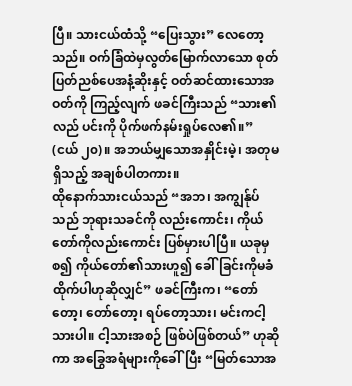ပြီ။ သားငယ်ထံသို့ “ပြေးသွား” လေတော့ သည်။ ဝက်ခြံထဲမှလွတ်မြောက်လာသော စုတ်ပြတ်ညစ်ပေအနံ့ဆိုးနှင့် ဝတ်ဆင်ထားသောအဝတ်ကို ကြည့်လျက် ဖခင်ကြီးသည် “သား၏လည် ပင်းကို ပိုက်ဖက်နမ်းရှုပ်လေ၏။” (ငယ် ၂၀)။ အဘယ်မျှသောအနှိုင်းမဲ့၊ အတုမရှိသည့် အချစ်ပါတကား။
ထိုနောက်သားငယ်သည် “အဘ၊ အကျွန်ုပ်သည် ဘုရားသခင်ကို လည်းကောင်း၊ ကိုယ်တော်ကိုလည်းကောင်း ပြစ်မှားပါပြီ။ ယခုမှစ၍ ကိုယ်တော်၏သားဟူ၍ ခေါ်ခြင်းကိုမခံထိုက်ပါဟုဆိုလျှင်” ဖခင်ကြီးက၊ “တော်တော့၊ တော်တော့၊ ရပ်တော့သား၊ မင်းကငါ့သားပါ။ ငါ့သားအစဉ် ဖြစ်ပဲဖြစ်တယ်” ဟုဆိုကာ အခြွေအရံများကိုခေါ်ပြီး “မြတ်သောအ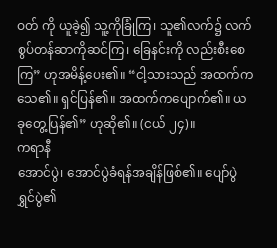ဝတ် ကို ယူခဲ့၍ သူ့ကိုခြုံကြ၊ သူ၏လက်၌ လက်စွပ်တန်ဆာကိုဆင်ကြ၊ ခြေနင်းကို လည်းစီးစေကြ” ဟုအမိန့်ပေး၏။ “ငါ့သားသည် အထက်က သေ၏။ ရှင်ပြန်၏။ အထက်ကပျောက်၏။ ယခုတွေ့ပြန်၏” ဟုဆို၏။ (ငယ် ၂၄)။
ကရာနီ
အောင်ပွဲ၊ အောင်ပွဲခံရန်အချိန်ဖြစ်၏။ ပျော်ပွဲရွှင်ပွဲ၏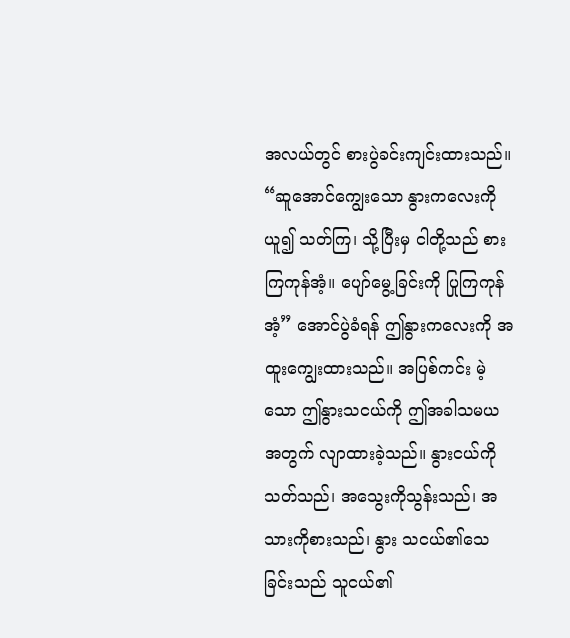အလယ်တွင် စားပွဲခင်းကျင်းထားသည်။ “ဆူအောင်ကျွေးသော နွားကလေးကိုယူ၍ သတ်ကြ၊ သို့ပြီးမှ ငါတို့သည် စားကြကုန်အံ့။ ပျော်မွေ့ခြင်းကို ပြုကြကုန် အံ့” အောင်ပွဲခံရန် ဤနွားကလေးကို အထူးကျွေးထားသည်။ အပြစ်ကင်း မဲ့သော ဤနွားသငယ်ကို ဤအခါသမယအတွက် လျာထားခဲ့သည်။ နွားငယ်ကိုသတ်သည်၊ အသွေးကိုသွန်းသည်၊ အသားကိုစားသည်၊ နွား သငယ်၏သေခြင်းသည် သူငယ်၏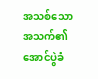အသစ်သောအသက်၏ အောင်ပွဲခံ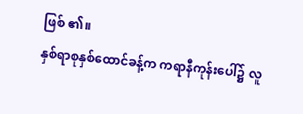ဖြစ် ၏။
နှစ်ရာစုနှစ်ထောင်ခန့်က ကရာနီကုန်းပေါ်၌ လူ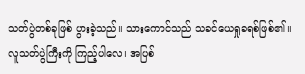သတ်ပွဲတစ်ခုဖြစ် ပွားခဲ့သည်။ သားကောင်သည် သခင်ယေရှုခရစ်ဖြစ်၏။ လူသတ်ပွဲကြီးကို ကြည့်ပါလေ၊ အပြစ်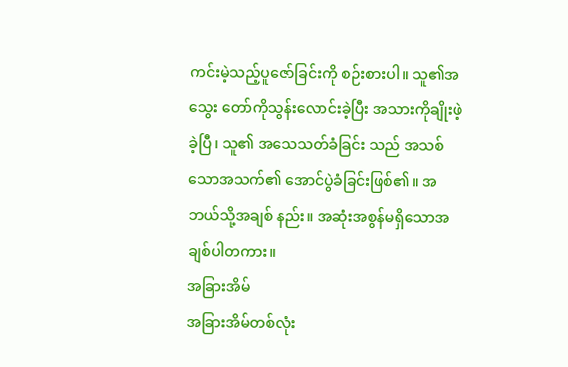ကင်းမဲ့သည့်ပူဇော်ခြင်းကို စဉ်းစားပါ။ သူ၏အသွေး တော်ကိုသွန်းလောင်းခဲ့ပြီး အသားကိုချိုးဖဲ့ခဲ့ပြီ၊ သူ၏ အသေသတ်ခံခြင်း သည် အသစ်သောအသက်၏ အောင်ပွဲခံခြင်းဖြစ်၏။ အဘယ်သို့အချစ် နည်း။ အဆုံးအစွန်မရှိသောအချစ်ပါတကား။
အခြားအိမ်
အခြားအိမ်တစ်လုံး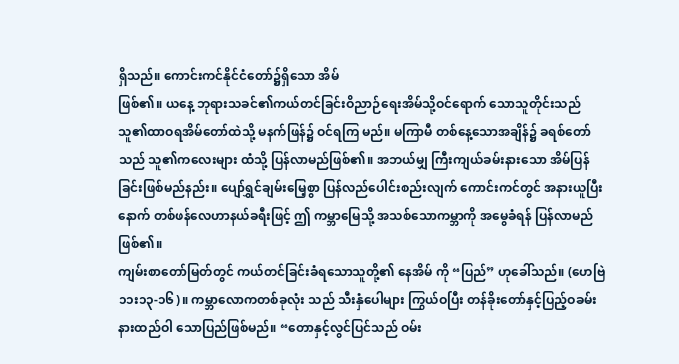ရှိသည်။ ကောင်းကင်နိုင်ငံတော်၌ရှိသော အိမ်
ဖြစ်၏။ ယနေ့ ဘုရားသခင်၏ကယ်တင်ခြင်းဝိညာဉ်ရေးအိမ်သို့ဝင်ရောက် သောသူတိုင်းသည် သူ၏ထာဝရအိမ်တော်ထဲသို့ မနက်ဖြန်၌ ဝင်ရကြ မည်။ မကြာမီ တစ်နေ့သောအချိန်၌ ခရစ်တော်သည် သူ၏ကလေးများ ထံသို့ ပြန်လာမည်ဖြစ်၏။ အဘယ်မျှ ကြီးကျယ်ခမ်းနားသော အိမ်ပြန် ခြင်းဖြစ်မည်နည်း။ ပျော်ရွှင်ချမ်းမြေ့စွာ ပြန်လည်ပေါင်းစည်းလျက် ကောင်းကင်တွင် အနားယူပြီးနောက် တစ်ဖန်လေဟာနယ်ခရီးဖြင့် ဤ ကမ္ဘာမြေသို့ အသစ်သောကမ္ဘာကို အမွေခံရန် ပြန်လာမည်ဖြစ်၏။
ကျမ်းစာတော်မြတ်တွင် ကယ်တင်ခြင်းခံရသောသူတို့၏ နေအိမ် ကို “ပြည်” ဟုခေါ်သည်။ (ဟေဗြဲ ၁၁း၁၃-၁၆)။ ကမ္ဘာလောကတစ်ခုလုံး သည် သီးနှံပေါများ ကြွယ်ဝပြီး တန်ခိုးတော်နှင့်ပြည့်ဝခမ်းနားထည်ဝါ သောပြည်ဖြစ်မည်။ “တောနှင့်လွင်ပြင်သည် ဝမ်း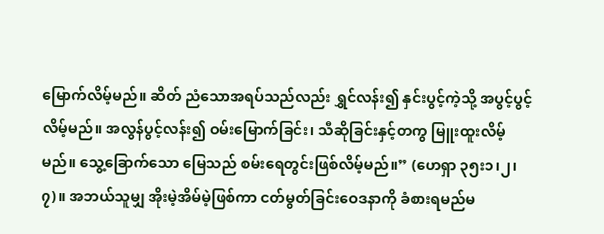မြောက်လိမ့်မည်။ ဆိတ် ညံသောအရပ်သည်လည်း ရွှင်လန်း၍ နှင်းပွင့်ကဲ့သို့ အပွင့်ပွင့်လိမ့်မည်။ အလွန်ပွင့်လန်း၍ ဝမ်းမြောက်ခြင်း၊ သီဆိုခြင်းနှင့်တကွ မြူးထူးလိမ့်မည်။ သွေ့ခြောက်သော မြေသည် စမ်းရေတွင်းဖြစ်လိမ့်မည်။” (ဟေရှာ ၃၅း၁၊၂၊၇)။ အဘယ်သူမျှ အိုးမဲ့အိမ်မဲ့ဖြစ်ကာ ငတ်မွတ်ခြင်းဝေဒနာကို ခံစားရမည်မ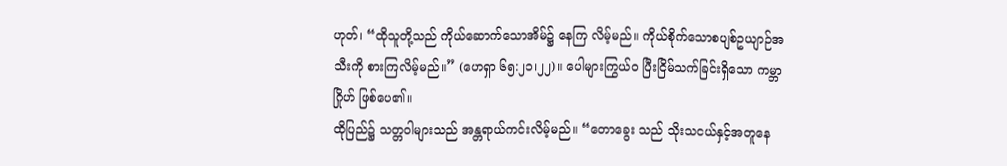ဟုတ်၊ “ထိုသူတို့သည် ကိုယ်ဆောက်သောအိမ်၌ နေကြ လိမ့်မည်။ ကိုယ်စိုက်သောစပျစ်ဥယျာဉ်အသီးကို စားကြလိမ့်မည်။” (ဟေရှာ ၆၅:၂၁၊၂၂)။ ပေါများကြွယ်ဝ ပြီးငြိမ်သက်ခြင်းရှိသော ကမ္ဘာဂြိုဟ် ဖြစ်ပေ၏။
ထိုပြည်၌ သတ္တဝါများသည် အန္တရာယ်ကင်းလိမ့်မည်။ “တောခွေး သည် သိုးသငယ်နှင့်အတူနေ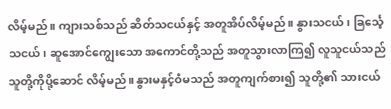လိမ့်မည်။ ကျားသစ်သည် ဆိတ်သငယ်နှင့် အတူအိပ်လိမ့်မည်။ နွားသငယ်၊ ခြင်္သေ့သငယ်၊ ဆူအောင်ကျွေးသော အကောင်တို့သည် အတူသွားလာကြ၍ လူသူငယ်သည် သူတို့ကိုပို့ဆောင် လိမ့်မည်။ နွားမနှင့်ဝံမသည် အတူကျက်စား၍ သူတို့၏ သားငယ်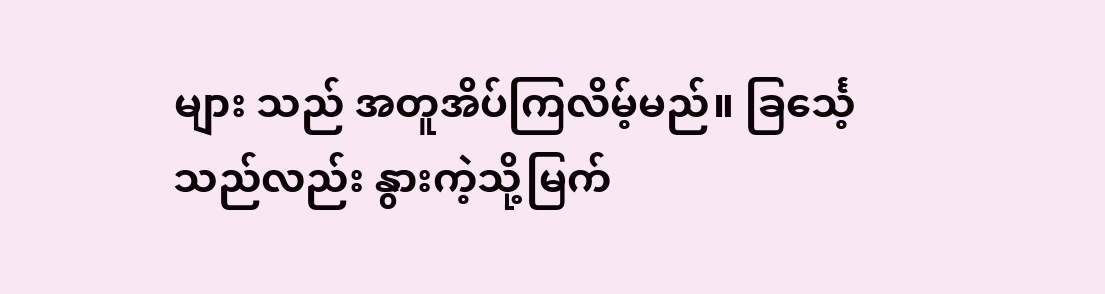များ သည် အတူအိပ်ကြလိမ့်မည်။ ခြင်္သေ့သည်လည်း နွားကဲ့သို့မြက်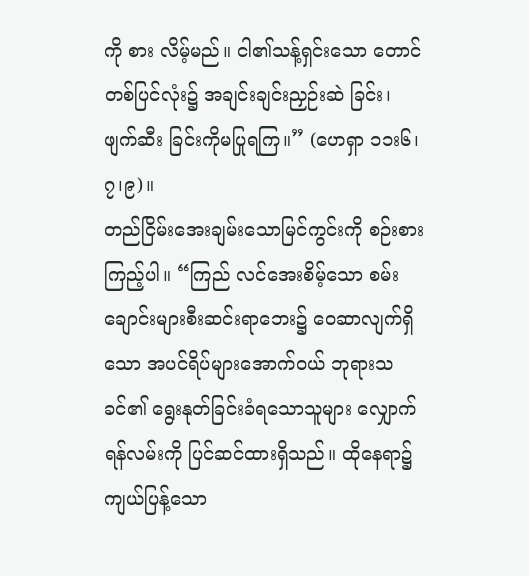ကို စား လိမ့်မည်။ ငါ၏သန့်ရှင်းသော တောင်တစ်ပြင်လုံး၌ အချင်းချင်းညှဉ်းဆဲ ခြင်း၊ ဖျက်ဆီး ခြင်းကိုမပြုရကြ။” (ဟေရှာ ၁၁း၆၊၇၊၉)။
တည်ငြိမ်းအေးချမ်းသောမြင်ကွင်းကို စဉ်းစားကြည့်ပါ။ “ကြည် လင်အေးစိမ့်သော စမ်းချောင်းများစီးဆင်းရာဘေး၌ ဝေဆာလျက်ရှိသော အပင်ရိပ်များအောက်ဝယ် ဘုရားသခင်၏ ရွေးနုတ်ခြင်းခံရသောသူများ လျှောက်ရန်လမ်းကို ပြင်ဆင်ထားရှိသည်။ ထိုနေရာ၌ ကျယ်ပြန့်သော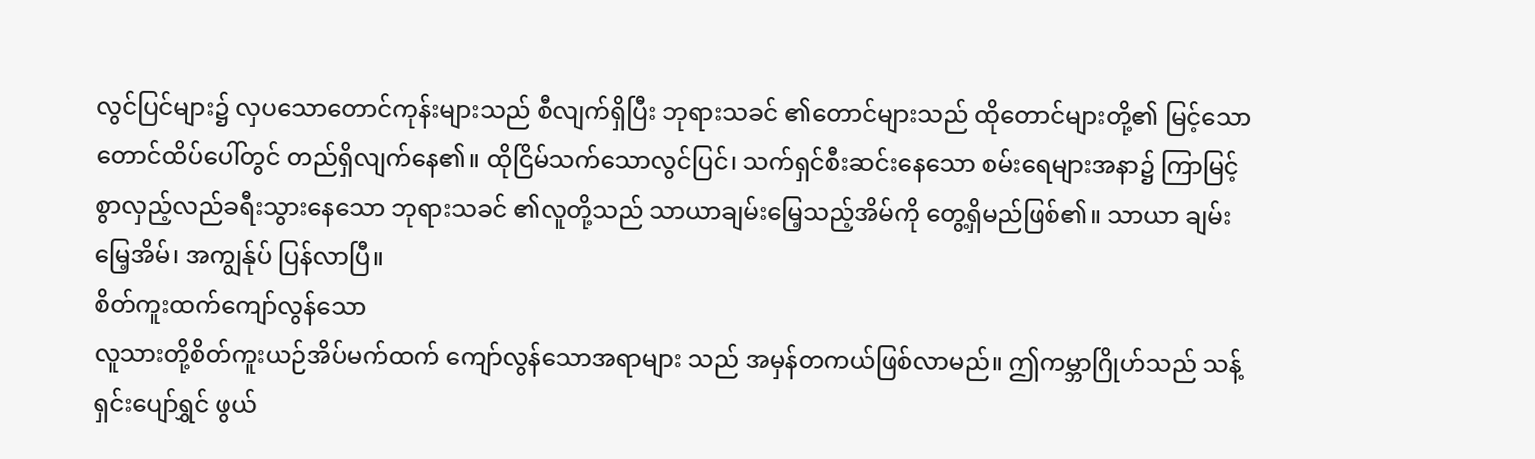လွင်ပြင်များ၌ လှပသောတောင်ကုန်းများသည် စီလျက်ရှိပြီး ဘုရားသခင် ၏တောင်များသည် ထိုတောင်များတို့၏ မြင့်သောတောင်ထိပ်ပေါ်တွင် တည်ရှိလျက်နေ၏။ ထိုငြိမ်သက်သောလွင်ပြင်၊ သက်ရှင်စီးဆင်းနေသော စမ်းရေများအနာ၌ ကြာမြင့်စွာလှည့်လည်ခရီးသွားနေသော ဘုရားသခင် ၏လူတို့သည် သာယာချမ်းမြေ့သည့်အိမ်ကို တွေ့ရှိမည်ဖြစ်၏။ သာယာ ချမ်းမြေ့အိမ်၊ အကျွန်ုပ် ပြန်လာပြီ။
စိတ်ကူးထက်ကျော်လွန်သော
လူသားတို့စိတ်ကူးယဉ်အိပ်မက်ထက် ကျော်လွန်သောအရာများ သည် အမှန်တကယ်ဖြစ်လာမည်။ ဤကမ္ဘာဂြိုဟ်သည် သန့်ရှင်းပျော်ရွှင် ဖွယ်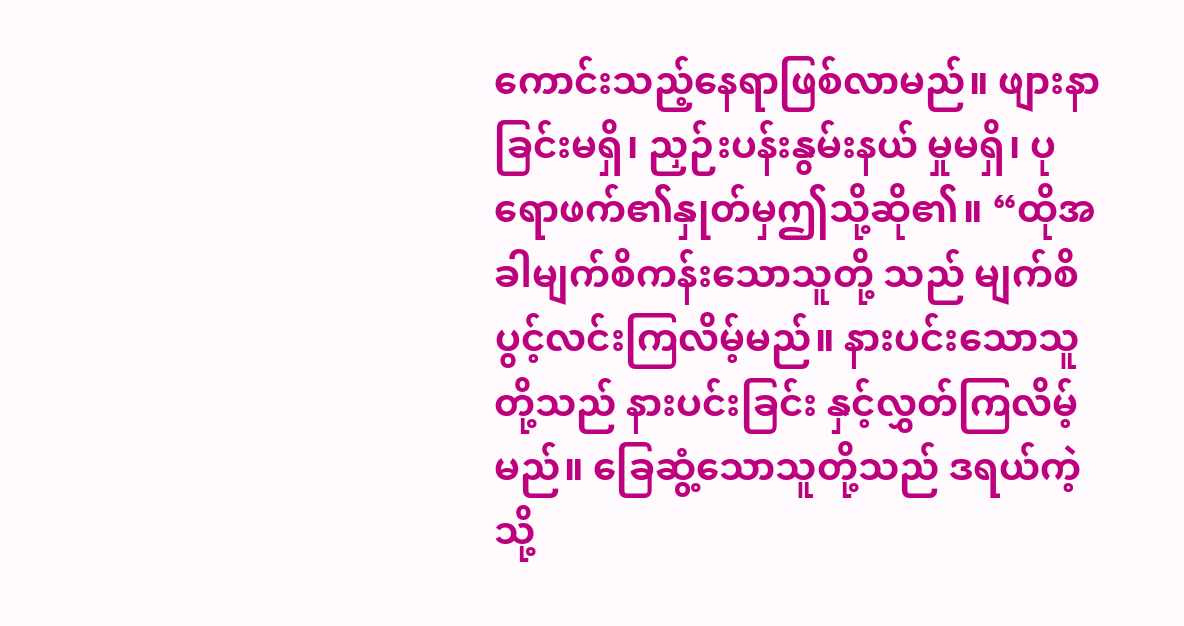ကောင်းသည့်နေရာဖြစ်လာမည်။ ဖျားနာခြင်းမရှိ၊ ညှဉ်းပန်းနွမ်းနယ် မှုမရှိ၊ ပုရောဖက်၏နှုတ်မှဤသို့ဆို၏။ “ထိုအခါမျက်စိကန်းသောသူတို့ သည် မျက်စိပွင့်လင်းကြလိမ့်မည်။ နားပင်းသောသူတို့သည် နားပင်းခြင်း နှင့်လွှတ်ကြလိမ့်မည်။ ခြေဆွံ့သောသူတို့သည် ဒရယ်ကဲ့သို့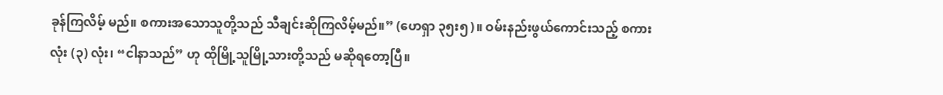ခုန်ကြလိမ့် မည်။ စကားအသောသူတို့သည် သီချင်းဆိုကြလိမ့်မည်။” (ဟေရှာ ၃၅း၅)။ ဝမ်းနည်းဖွယ်ကောင်းသည့် စကားလုံး (၃) လုံး၊ “ငါနာသည်” ဟု ထိုမြို့သူမြို့သားတို့သည် မဆိုရတော့ပြီ။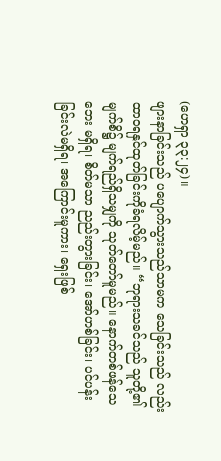(ဟေရှာ ၃၃:၂၄)။
ဖျားနာခြင်းသည် ပပျောက်သွားသည်သာမက သေခြင်းသည် လည်း ထာဝရနှင်ထုတ်ခြင်းကိုခံရလိမ့်မည်။ “ဘုရားသခင်သည် သူတို့၏ မျက်စိ၌ မျက်ရည်ရှိသမျှကို သုတ်တော်မူမည်။ နောက်တစ်ဖန်သေဘေး မရှိရ၊ စိတ်မသာ ညည်းတွားခြင်း၊ အော်ဟစ်ခြင်း၊ ပင်ပန်းခြင်းလဲမရှိရ၊ အကြောင်းမူကား၊ ရှေးဖြစ်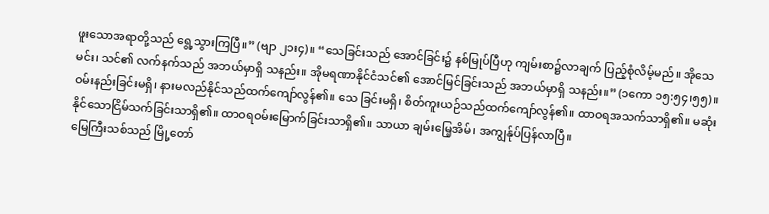ဖူးသောအရာတို့သည် ရွေ့သွားကြပြီ။” (ဗျာ ၂၁း၄)။ “သေခြင်းသည် အောင်ခြင်း၌ နစ်မြုပ်ပြီဟု ကျမ်းစာ၌လာချက် ပြည့်စုံလိမ့်မည်။ အိုသေမင်း၊ သင်၏ လက်နက်သည် အဘယ်မှာရှိ သနည်း။ အိုမရဏာနိုင်ငံသင်၏ အောင်မြင်ခြင်းသည် အဘယ်မှာရှိ သနည်း။” (၁ကော ၁၅:၅၄၊၅၅)။
ဝမ်းနည်းခြင်းမရှိ၊ နားမလည်နိုင်သည်ထက်ကျော်လွန်၏။ သေ ခြင်းမရှိ၊ စိတ်ကူးယဉ်သည်ထက်ကျော်လွန်၏။ ထာဝရအသက်သာရှိ၏။ မဆုံး နိုင်သောငြိမ်သက်ခြင်းသာရှိ၏။ ထာဝရဝမ်းမြောက်ခြင်းသာရှိ၏။ သာယာ ချမ်းမြေ့အိမ်၊ အကျွန်ုပ်ပြန်လာပြီ။
မြေကြီးသစ်သည် မြို့တော်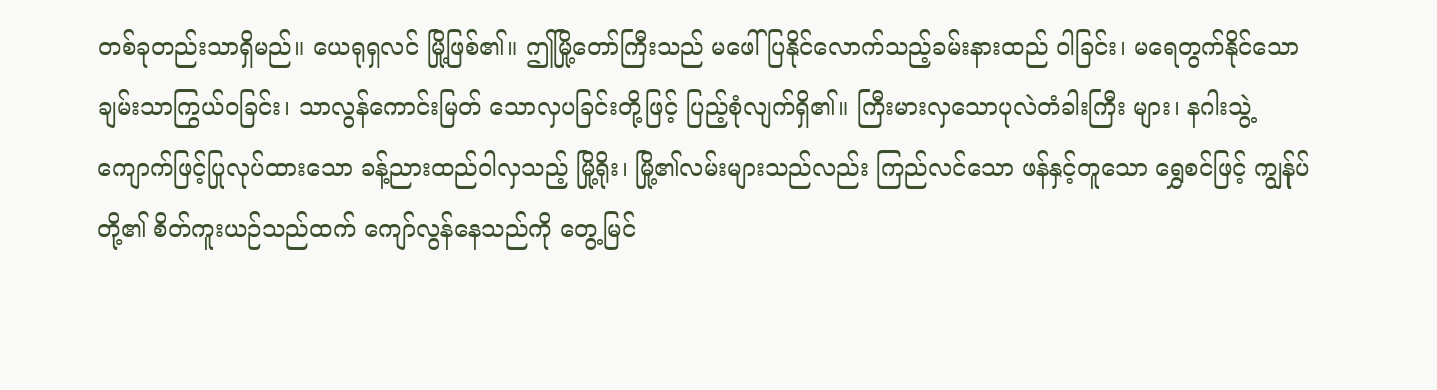တစ်ခုတည်းသာရှိမည်။ ယေရုရှလင် မြို့ဖြစ်၏။ ဤမြို့တော်ကြီးသည် မဖေါ်ပြနိုင်လောက်သည့်ခမ်းနားထည် ဝါခြင်း၊ မရေတွက်နိုင်သော ချမ်းသာကြွယ်ဝခြင်း၊ သာလွန်ကောင်းမြတ် သောလှပခြင်းတို့ဖြင့် ပြည့်စုံလျက်ရှိ၏။ ကြီးမားလှသောပုလဲတံခါးကြီး များ၊ နဂါးသွဲ့ကျောက်ဖြင့်ပြုလုပ်ထားသော ခန့်ညားထည်ဝါလှသည့် မြို့ရိုး၊ မြို့၏လမ်းများသည်လည်း ကြည်လင်သော ဖန်နှင့်တူသော ရွှေစင်ဖြင့် ကျွန်ုပ်တို့၏ စိတ်ကူးယဉ်သည်ထက် ကျော်လွန်နေသည်ကို တွေ့မြင်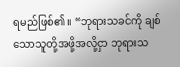ရမည်ဖြစ်၏။ “ဘုရားသခင်ကို ချစ်သောသူတို့အဖို့အလို့ငှာ ဘုရားသ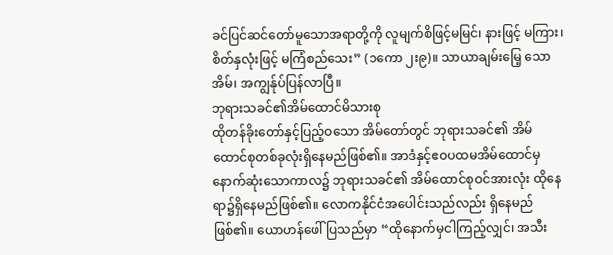ခင်ပြင်ဆင်တော်မူသောအရာတို့ကို လူမျက်စိဖြင့်မမြင်၊ နားဖြင့် မကြား၊ စိတ်နှလုံးဖြင့် မကြံစည်သေး” (၁ကော ၂း၉)။ သာယာချမ်းမြေ့ သောအိမ်၊ အကျွန်ုပ်ပြန်လာပြီ။
ဘုရားသခင်၏အိမ်ထောင်မိသားစု
ထိုတန်ခိုးတော်နှင့်ပြည့်ဝသော အိမ်တော်တွင် ဘုရားသခင်၏ အိမ်ထောင်စုတစ်ခုလုံးရှိနေမည်ဖြစ်၏။ အာဒံနှင့်ဧဝပထမအိမ်ထောင်မှ နောက်ဆုံးသောကာလ၌ ဘုရားသခင်၏ အိမ်ထောင်စုဝင်အားလုံး ထိုနေရာ၌ရှိနေမည်ဖြစ်၏။ လောကနိုင်ငံအပေါင်းသည်လည်း ရှိနေမည် ဖြစ်၏။ ယောဟန်ဖေါ်ပြသည်မှာ “ထိုနောက်မှငါကြည့်လျှင်၊ အသီး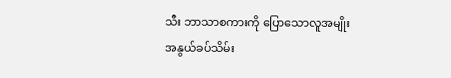သီး ဘာသာစကားကို ပြောသောလူအမျိုးအနွယ်ခပ်သိမ်း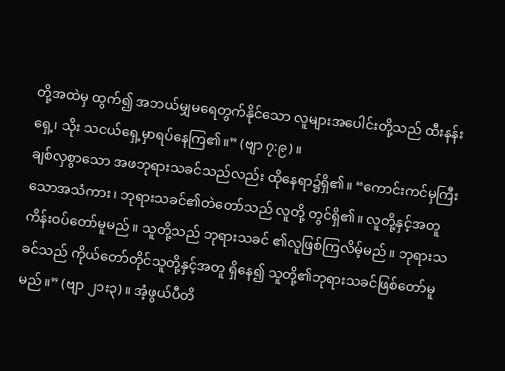တို့အထဲမှ ထွက်၍ အဘယ်မျှမရေတွက်နိုင်သော လူများအပေါင်းတို့သည် ထီးနန်းရှေ့၊ သိုး သငယ်ရှေ့မှာရပ်နေကြ၏။” (ဗျာ ၇:၉)။
ချစ်လှစွာသော အဖဘုရားသခင်သည်လည်း ထိုနေရာ၌ရှိ၏။ “ကောင်းကင်မှကြီးသောအသံကား၊ ဘုရားသခင်၏တဲတော်သည် လူတို့ တွင်ရှိ၏။ လူတို့နှင့်အတူကိန်းဝပ်တော်မူမည်။ သူတို့သည် ဘုရားသခင် ၏လူဖြစ်ကြလိမ့်မည်။ ဘုရားသခင်သည် ကိုယ်တော်တိုင်သူတို့နှင့်အတူ ရှိနေ၍ သူတို့၏ဘုရားသခင်ဖြစ်တော်မူမည်။” (ဗျာ ၂၁း၃)။ အံ့ဖွယ်ပီတိ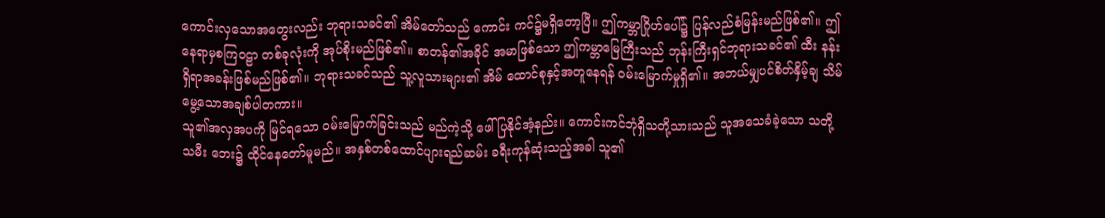ကောင်းလှသောအတွေးလည်း ဘုရားသခင်၏ အိမ်တော်သည် ကောင်း ကင်၌မရှိတော့ပြီ။ ဤကမ္ဘာဂြိုဟ်ပေါ်၌ ပြန်လည်စံမြန်းမည်ဖြစ်၏။ ဤနေရာမှစကြဝဠာ တစ်ခုလုံးကို အုပ်စိုးမည်ဖြစ်၏။ စာတန်၏အခိုင် အမာဖြစ်သော ဤကမ္ဘာမြေကြီးသည် ဘုန်းကြီးရှင်ဘုရားသခင်၏ ထီး နန်းရှိရာအခန်းဖြစ်မည်ဖြစ်၏။ ဘုရားသခင်သည် သူ့လူသားများ၏ အိမ် ထောင်စုနှင့်အတူနေရန် ဝမ်းမြောက်မှုရှိ၏။ အဘယ်မျှပင်စိတ်နှိမ့်ချ သိမ် မွေ့သောအချစ်ပါတကား။
သူ၏အလှအပကို မြင်ရသော ဝမ်းမြောက်ခြင်းသည် မည်ကဲ့သို့ ဖေါ်ပြနိုင်အံ့နည်း။ ကောင်းကင်ဘုံရှိသတို့သားသည် သူအသေခံခဲ့သော သတို့သမီး ဘေး၌ ထိုင်နေတော်မူမည်။ အနှစ်တစ်ထောင်ပျားရည်ဆမ်း ခရီးကုန်ဆုံးသည့်အခါ သူ၏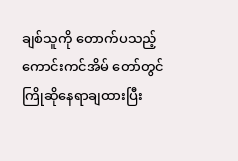ချစ်သူကို တောက်ပသည့် ကောင်းကင်အိမ် တော်တွင် ကြိုဆိုနေရာချထားပြီး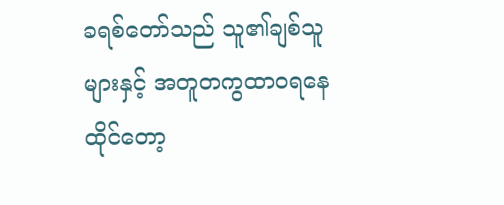ခရစ်တော်သည် သူ၏ချစ်သူများနှင့် အတူတကွထာဝရနေထိုင်တော့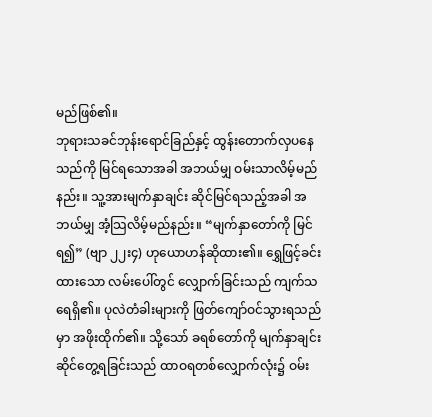မည်ဖြစ်၏။
ဘုရားသခင်ဘုန်းရောင်ခြည်နှင့် ထွန်းတောက်လှပနေသည်ကို မြင်ရသောအခါ အဘယ်မျှ ဝမ်းသာလိမ့်မည်နည်း။ သူ့အားမျက်နှာချင်း ဆိုင်မြင်ရသည့်အခါ အဘယ်မျှ အံ့သြလိမ့်မည်နည်း။ “မျက်နှာတော်ကို မြင်ရ၍” (ဗျာ ၂၂း၄) ဟုယောဟန်ဆိုထား၏။ ရွှေဖြင့်ခင်းထားသော လမ်းပေါ်တွင် လျှောက်ခြင်းသည် ကျက်သရေရှိ၏။ ပုလဲတံခါးများကို ဖြတ်ကျော်ဝင်သွားရသည်မှာ အဖိုးထိုက်၏။ သို့သော် ခရစ်တော်ကို မျက်နှာချင်းဆိုင်တွေ့ရခြင်းသည် ထာဝရတစ်လျှောက်လုံး၌ ဝမ်း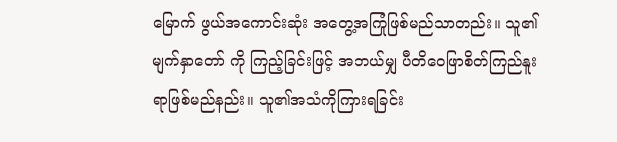မြောက် ဖွယ်အကောင်းဆုံး အတွေ့အကြုံဖြစ်မည်သာတည်း။ သူ၏မျက်နှာတော် ကို ကြည့်ခြင်းဖြင့် အဘယ်မျှ ပီတိဝေဖြာစိတ်ကြည်နူးရာဖြစ်မည်နည်း။ သူ၏အသံကိုကြားရခြင်း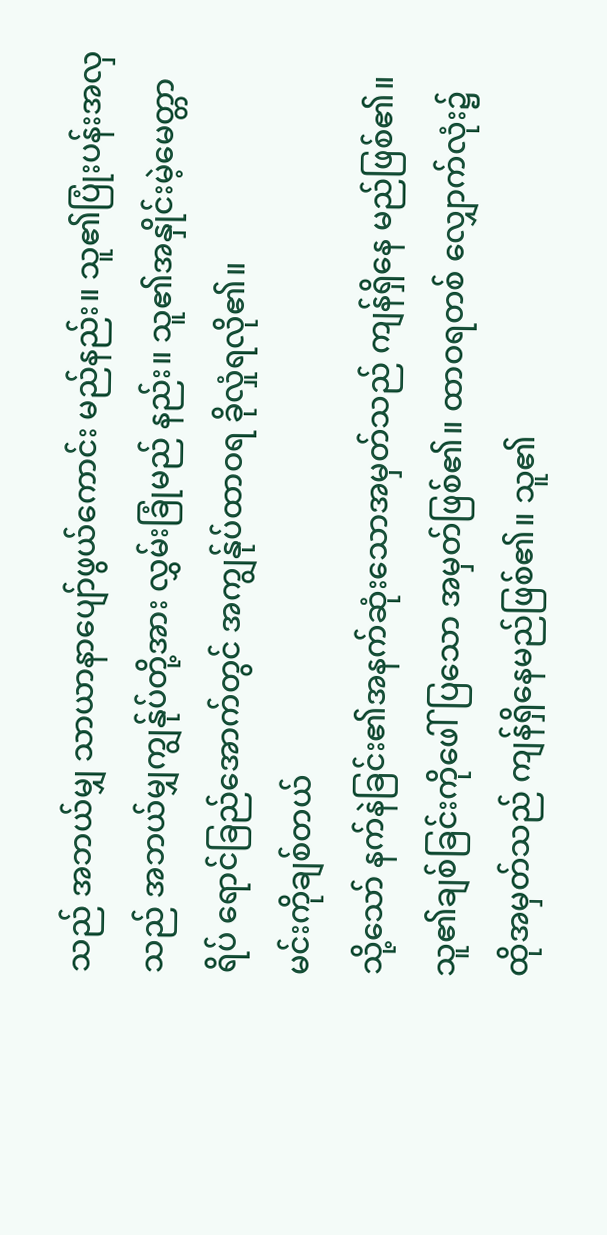သည် အဘယ်မျှ သာယာနာပျော်ဖွယ်ကောင်း မည်နည်း။ သူ၏ပြုံးပန်းအလှသည် အဘယ်မျှကျွန်ုပ်တို့အား လွှမ်းခြုံမည် နည်း။ သူ၏အနှိုင်းမဲ့မေတ္တာရိပ် ရောင်ခြည်အောက်တွင် အကျွန်ုပ်ထာဝရ ခိုလှုံရလို၏။
မင်းကိုချစ်တယ်
သို့သော် နက်နဲခြင်း၏အနက်ဆုံးသောအမှတ်သည် ကျန်ရှိနေ မည်ဖြစ်၏။ သူ၏ချစ်ခြင်းကိုဖေါ်ပြသော အမှတ်ဖြစ်၏။ ထာဝရတစ် လျှောက်လုံး၌ ထိုအမှတ်သည် ကျန်ရှိနေမည်ဖြစ်၏။ သူ၏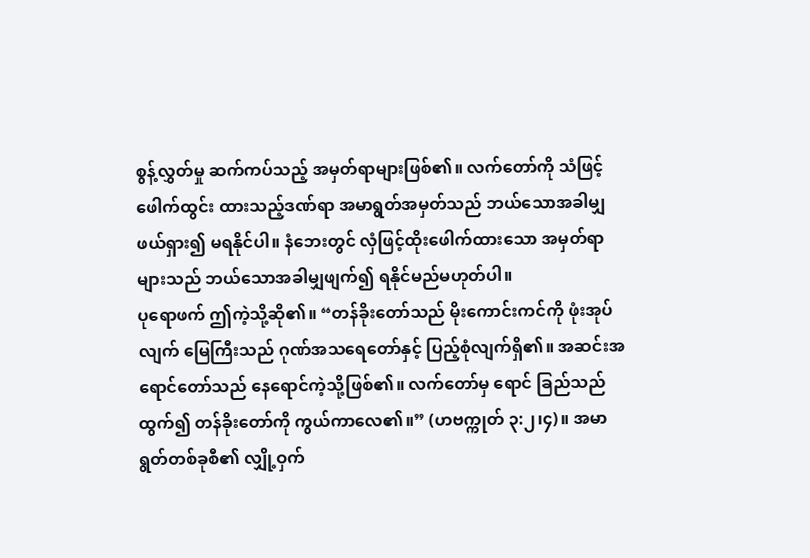စွန့်လွှတ်မှု ဆက်ကပ်သည့် အမှတ်ရာများဖြစ်၏။ လက်တော်ကို သံဖြင့်ဖေါက်ထွင်း ထားသည့်ဒဏ်ရာ အမာရွတ်အမှတ်သည် ဘယ်သောအခါမျှ ဖယ်ရှား၍ မရနိုင်ပါ။ နံဘေးတွင် လှံဖြင့်ထိုးဖေါက်ထားသော အမှတ်ရာများသည် ဘယ်သောအခါမျှဖျက်၍ ရနိုင်မည်မဟုတ်ပါ။
ပုရောဖက် ဤကဲ့သို့ဆို၏။ “တန်ခိုးတော်သည် မိုးကောင်းကင်ကို ဖုံးအုပ်လျက် မြေကြီးသည် ဂုဏ်အသရေတော်နှင့် ပြည့်စုံလျက်ရှိ၏။ အဆင်းအရောင်တော်သည် နေရောင်ကဲ့သို့ဖြစ်၏။ လက်တော်မှ ရောင် ခြည်သည် ထွက်၍ တန်ခိုးတော်ကို ကွယ်ကာလေ၏။” (ဟဗက္ကုတ် ၃:၂၊၄)။ အမာရွတ်တစ်ခုစီ၏ လျှို့ဝှက်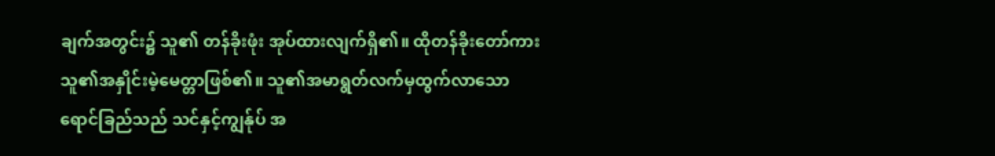ချက်အတွင်း၌ သူ၏ တန်ခိုးဖုံး အုပ်ထားလျက်ရှိ၏။ ထိုတန်ခိုးတော်ကား သူ၏အနှိုင်းမဲ့မေတ္တာဖြစ်၏။ သူ၏အမာရွတ်လက်မှထွက်လာသော ရောင်ခြည်သည် သင်နှင့်ကျွန်ုပ် အ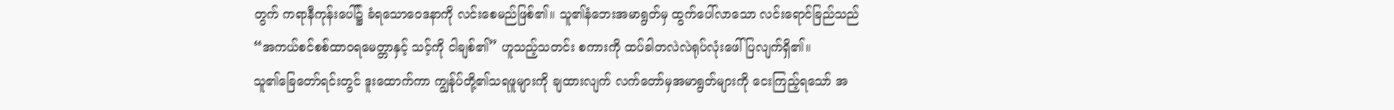တွက် ကရာနီကုန်းပေါ်၌ ခံရသောဝေဒနာကို လင်းစေမည်ဖြစ်၏။ သူ၏နံဘေးအမာရွတ်မှ ထွက်ပေါ်လာသော လင်းရောင်ခြည်သည် “အကယ်စင်စစ်ထာဝရမေတ္တာနှင့် သင့်ကို ငါချစ်၏” ဟူသည့်သတင်း စကားကို ထပ်ခါတလဲလဲရုပ်လုံးဖေါ်ပြလျက်ရှိ၏။
သူ၏ခြေတော်ရင်းတွင် ဒူးထောက်ကာ ကျွန်ုပ်တို့၏သရဖူများကို ချထားလျက် လက်တော်မှအမာရွတ်များကို ငေးကြည့်ရသော် အ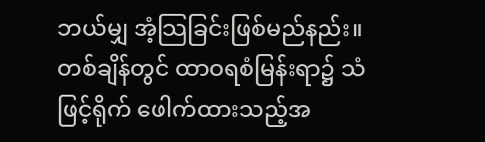ဘယ်မျှ အံ့သြခြင်းဖြစ်မည်နည်း။ တစ်ချိန်တွင် ထာဝရစံမြန်းရာ၌ သံဖြင့်ရိုက် ဖေါက်ထားသည့်အ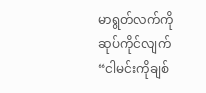မာရွတ်လက်ကို ဆုပ်ကိုင်လျက် “ငါမင်းကိုချစ်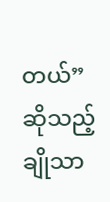တယ်” ဆိုသည့် ချိုသာ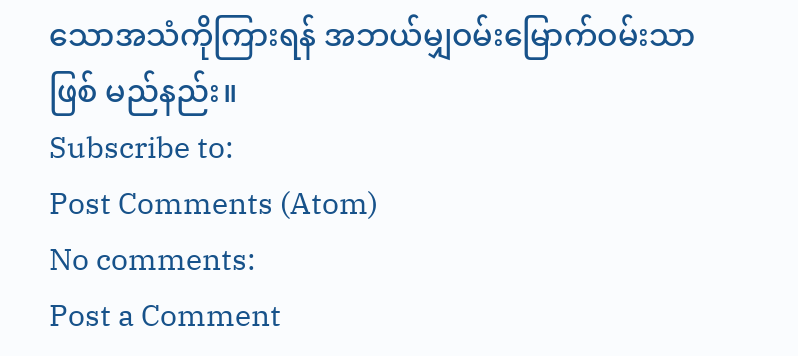သောအသံကိုကြားရန် အဘယ်မျှဝမ်းမြောက်ဝမ်းသာဖြစ် မည်နည်း။
Subscribe to:
Post Comments (Atom)
No comments:
Post a Comment